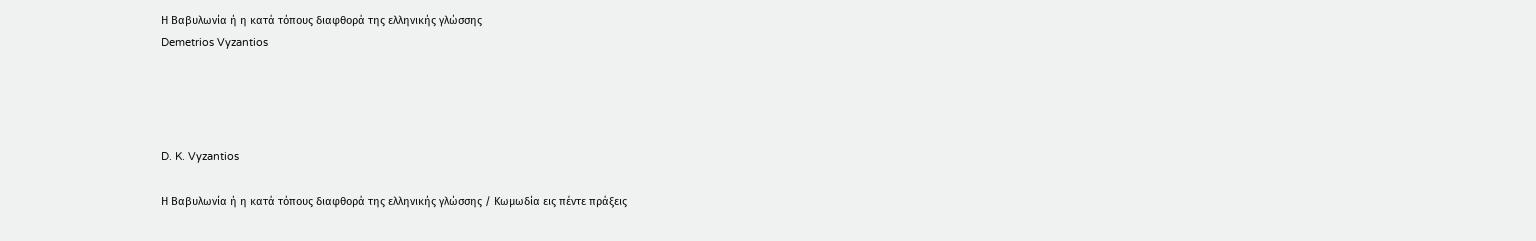Η Βαβυλωνία ή η κατά τόπους διαφθορά της ελληνικής γλώσσης
Demetrios Vyzantios




D. K. Vyzantios

Η Βαβυλωνία ή η κατά τόπους διαφθορά της ελληνικής γλώσσης / Κωμωδία εις πέντε πράξεις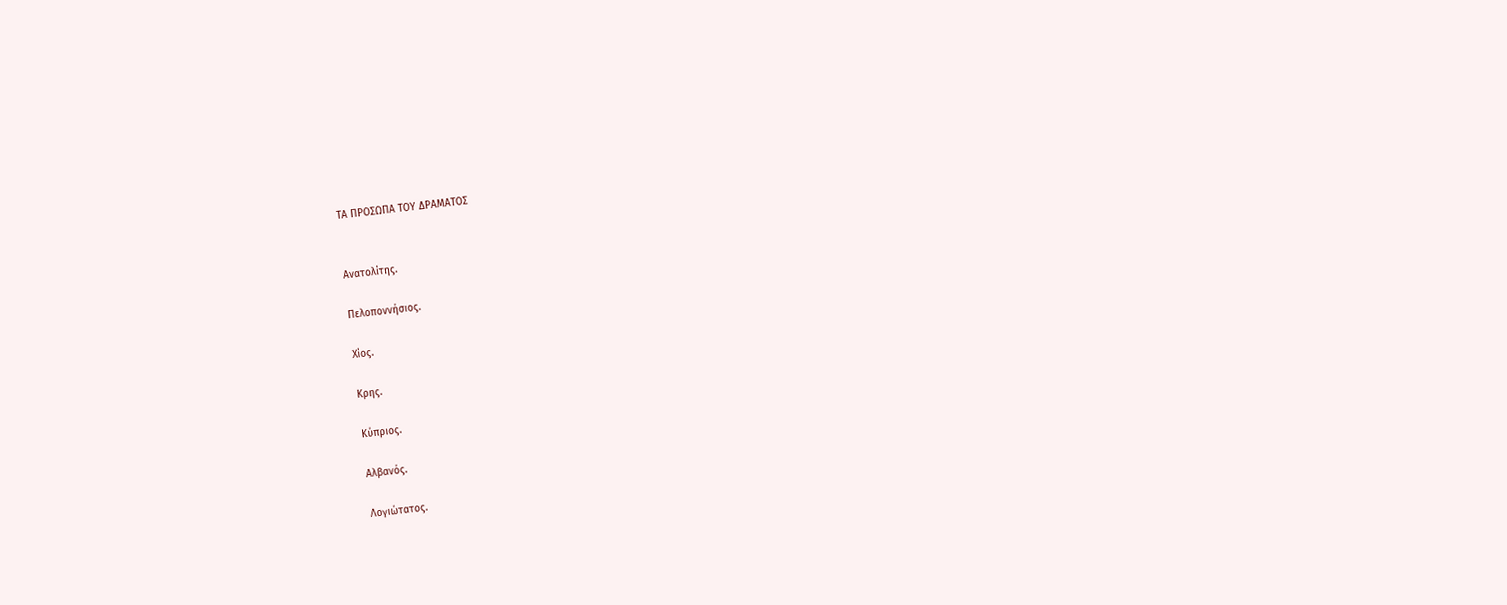ΤΑ ΠΡΟΣΩΠΑ ΤΟΥ ΔΡΑΜΑΤΟΣ


Ανατολίτης.

Πελοποννήσιος.

Χίος.

Κρης.

Κύπριος.

Αλβανός.

Λογιώτατος.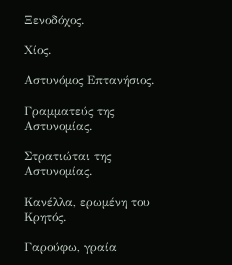Ξενοδόχος.

Χίος.

Αστυνόμος Επτανήσιος.

Γραμματεύς της Αστυνομίας.

Στρατιώται της Αστυνομίας.

Κανέλλα, ερωμένη του Κρητός.

Γαρούφω, γραία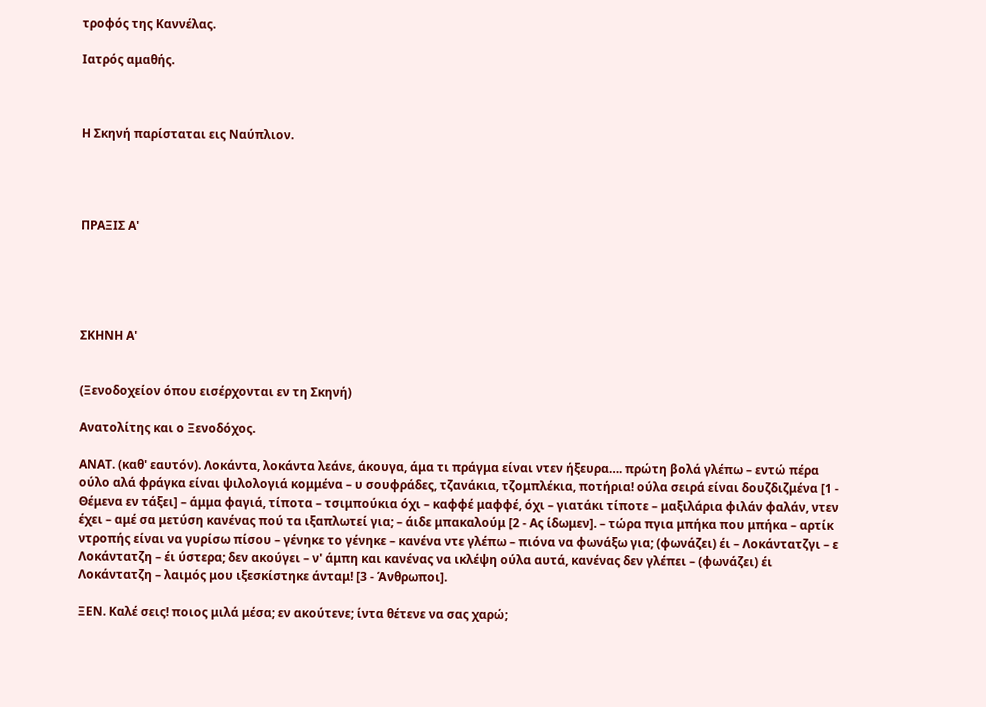τροφός της Καννέλας.

Ιατρός αμαθής.



Η Σκηνή παρίσταται εις Ναύπλιον.




ΠΡΑΞΙΣ Α'





ΣΚΗΝΗ Α'


(Ξενοδοχείον όπου εισέρχονται εν τη Σκηνή)

Ανατολίτης και ο Ξενοδόχος.

ΑΝΑΤ. (καθ' εαυτόν). Λοκάντα, λοκάντα λεάνε, άκουγα, άμα τι πράγμα είναι ντεν ήξευρα…. πρώτη βολά γλέπω – εντώ πέρα ούλο αλά φράγκα είναι ψιλολογιά κομμένα – υ σουφράδες, τζανάκια, τζομπλέκια, ποτήρια! ούλα σειρά είναι δουζδιζμένα [1 - Θέμενα εν τάξει] – άμμα φαγιά, τίποτα – τσιμπούκια όχι – καφφέ μαφφέ, όχι – γιατάκι τίποτε – μαξιλάρια φιλάν φαλάν, ντεν έχει – αμέ σα μετύση κανένας πού τα ιξαπλωτεί για; – άιδε μπακαλούμ [2 - Ας ίδωμεν]. – τώρα πγια μπήκα που μπήκα – αρτίκ ντροπής είναι να γυρίσω πίσου – γένηκε το γένηκε – κανένα ντε γλέπω – πιόνα να φωνάξω για; (φωνάζει) έι – Λοκάντατζγι – ε Λοκάντατζη – έι ύστερα; δεν ακούγει – ν' άμπη και κανένας να ικλέψη ούλα αυτά, κανένας δεν γλέπει – (φωνάζει) έι Λοκάντατζη – λαιμός μου ιξεσκίστηκε άνταμ! [3 - Άνθρωποι].

ΞΕΝ. Καλέ σεις! ποιος μιλά μέσα; εν ακούτενε; ίντα θέτενε να σας χαρώ;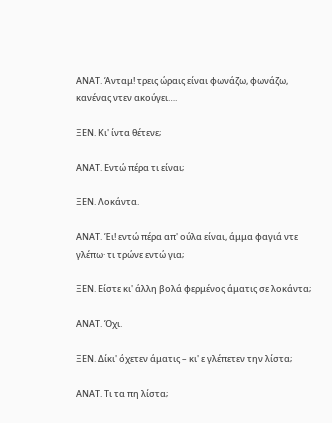ΑΝΑΤ. Άνταμ! τρεις ώραις είναι φωνάζω, φωνάζω, κανένας ντεν ακούγει….

ΞΕΝ. Κι' ίντα θέτενε;

ΑΝΑΤ. Εντώ πέρα τι είναι;

ΞΕΝ. Λοκάντα.

ΑΝΑΤ. Έι! εντώ πέρα απ' ούλα είναι, άμμα φαγιά ντε γλέπω· τι τρώνε εντώ για;

ΞΕΝ. Είστε κι' άλλη βολά φερμένος άματις σε λοκάντα;

ΑΝΑΤ. Όχι.

ΞΕΝ. Δίκι' όχετεν άματις – κι' ε γλέπετεν την λίστα;

ΑΝΑΤ. Τι τα πη λίστα;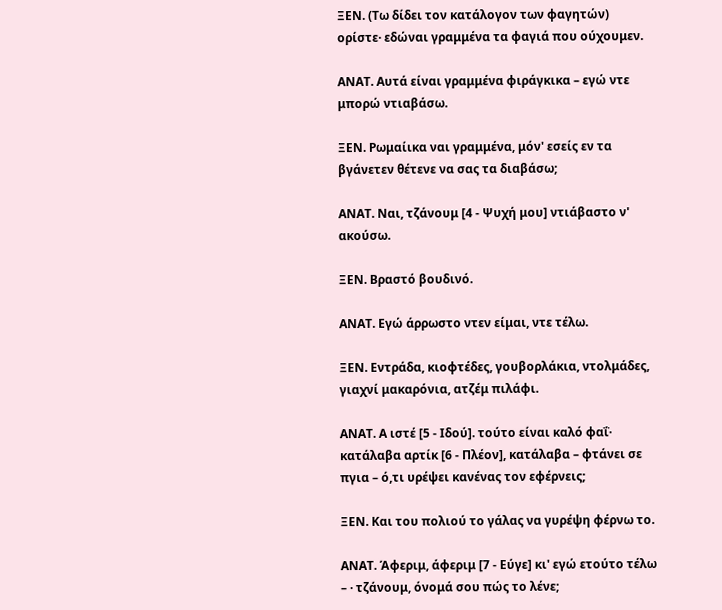ΞΕΝ. (Τω δίδει τον κατάλογον των φαγητών) ορίστε· εδώναι γραμμένα τα φαγιά που ούχουμεν.

ΑΝΑΤ. Αυτά είναι γραμμένα φιράγκικα – εγώ ντε μπορώ ντιαβάσω.

ΞΕΝ. Ρωμαίικα ναι γραμμένα, μόν' εσείς εν τα βγάνετεν θέτενε να σας τα διαβάσω;

ΑΝΑΤ. Ναι, τζάνουμ [4 - Ψυχή μου] ντιάβαστο ν' ακούσω.

ΞΕΝ. Βραστό βουδινό.

ΑΝΑΤ. Εγώ άρρωστο ντεν είμαι, ντε τέλω.

ΞΕΝ. Εντράδα, κιοφτέδες, γουβορλάκια, ντολμάδες, γιαχνί μακαρόνια, ατζέμ πιλάφι.

ΑΝΑΤ. Α ιστέ [5 - Ιδού]. τούτο είναι καλό φαΐ· κατάλαβα αρτίκ [6 - Πλέον], κατάλαβα – φτάνει σε πγια – ό,τι υρέψει κανένας τον εφέρνεις;

ΞΕΝ. Και του πολιού το γάλας να γυρέψη φέρνω το.

ΑΝΑΤ. Άφεριμ, άφεριμ [7 - Εύγε] κι' εγώ ετούτο τέλω – · τζάνουμ, όνομά σου πώς το λένε;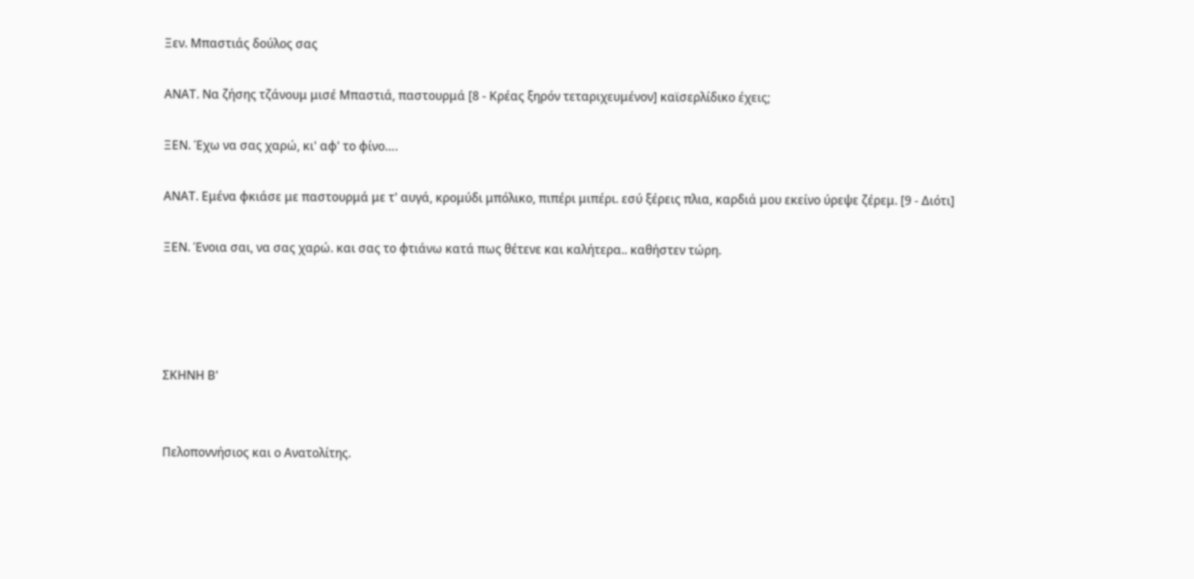Ξεν. Μπαστιάς δούλος σας

ΑΝΑΤ. Να ζήσης τζάνουμ μισέ Μπαστιά, παστουρμά [8 - Κρέας ξηρόν τεταριχευμένον] καϊσερλίδικο έχεις;

ΞΕΝ. Έχω να σας χαρώ, κι' αφ' το φίνο….

ΑΝΑΤ. Εμένα φκιάσε με παστουρμά με τ' αυγά, κρομύδι μπόλικο, πιπέρι μιπέρι. εσύ ξέρεις πλια, καρδιά μου εκείνο ύρεψε ζέρεμ. [9 - Διότι]

ΞΕΝ. Ένοια σαι, να σας χαρώ. και σας το φτιάνω κατά πως θέτενε και καλήτερα.. καθήστεν τώρη.




ΣΚΗΝΗ Β'


Πελοποννήσιος και ο Ανατολίτης.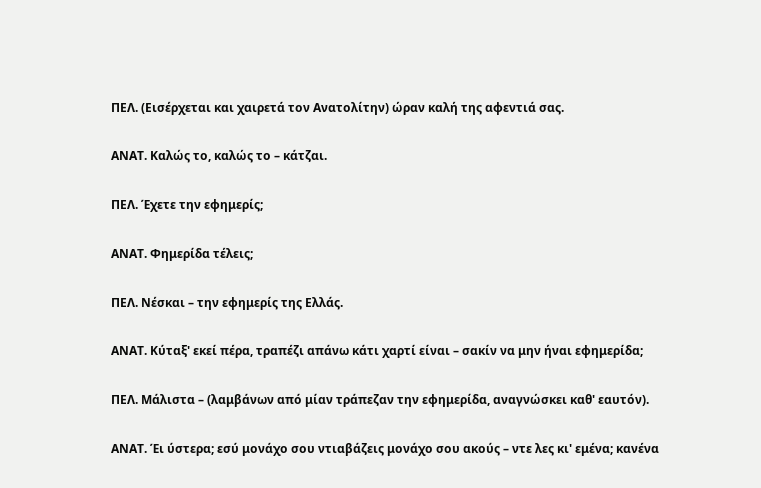ΠΕΛ. (Εισέρχεται και χαιρετά τον Ανατολίτην) ώραν καλή της αφεντιά σας.

ΑΝΑΤ. Καλώς το, καλώς το – κάτζαι.

ΠΕΛ. Έχετε την εφημερίς;

ΑΝΑΤ. Φημερίδα τέλεις;

ΠΕΛ. Νέσκαι – την εφημερίς της Ελλάς.

ΑΝΑΤ. Κύταξ' εκεί πέρα, τραπέζι απάνω κάτι χαρτί είναι – σακίν να μην ήναι εφημερίδα;

ΠΕΛ. Μάλιστα – (λαμβάνων από μίαν τράπεζαν την εφημερίδα, αναγνώσκει καθ' εαυτόν).

ΑΝΑΤ. Έι ύστερα; εσύ μονάχο σου ντιαβάζεις μονάχο σου ακούς – ντε λες κι' εμένα; κανένα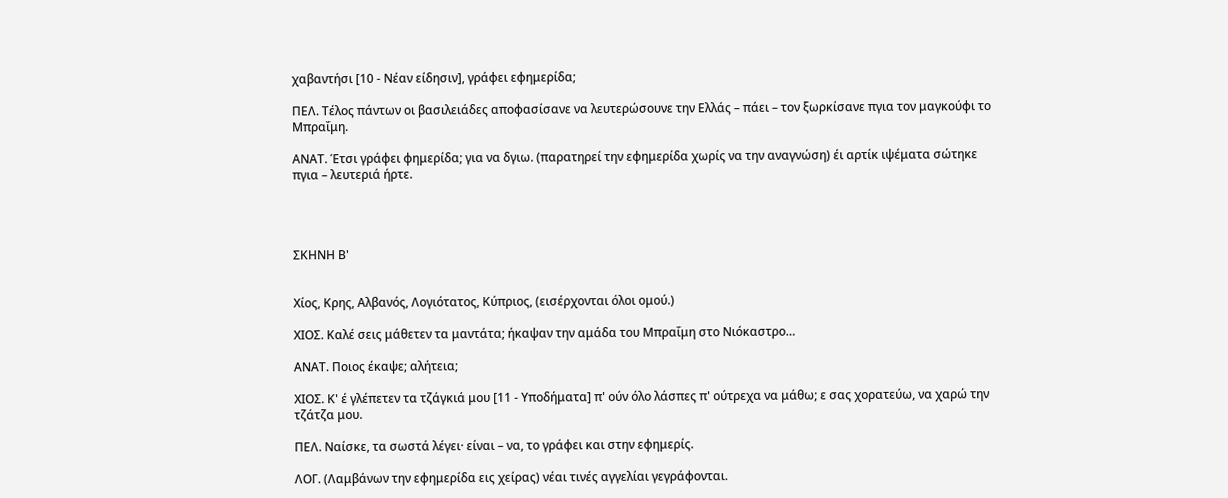χαβαντήσι [10 - Νέαν είδησιν], γράφει εφημερίδα;

ΠΕΛ. Τέλος πάντων οι βασιλειάδες αποφασίσανε να λευτερώσουνε την Ελλάς – πάει – τον ξωρκίσανε πγια τον μαγκούφι το Μπραΐμη.

ΑΝΑΤ. Έτσι γράφει φημερίδα; για να δγιω. (παρατηρεί την εφημερίδα χωρίς να την αναγνώση) έι αρτίκ ιψέματα σώτηκε πγια – λευτεριά ήρτε.




ΣΚΗΝΗ Β'


Χίος, Κρης, Αλβανός, Λογιότατος, Κύπριος, (εισέρχονται όλοι ομού.)

ΧΙΟΣ. Καλέ σεις μάθετεν τα μαντάτα; ήκαψαν την αμάδα του Μπραΐμη στο Νιόκαστρο…

ΑΝΑΤ. Ποιος έκαψε; αλήτεια;

ΧΙΟΣ. Κ' έ γλέπετεν τα τζάγκιά μου [11 - Υποδήματα] π' ούν όλο λάσπες π' ούτρεχα να μάθω; ε σας χορατεύω, να χαρώ την τζάτζα μου.

ΠΕΛ. Ναίσκε, τα σωστά λέγει· είναι – να, το γράφει και στην εφημερίς.

ΛΟΓ. (Λαμβάνων την εφημερίδα εις χείρας) νέαι τινές αγγελίαι γεγράφονται.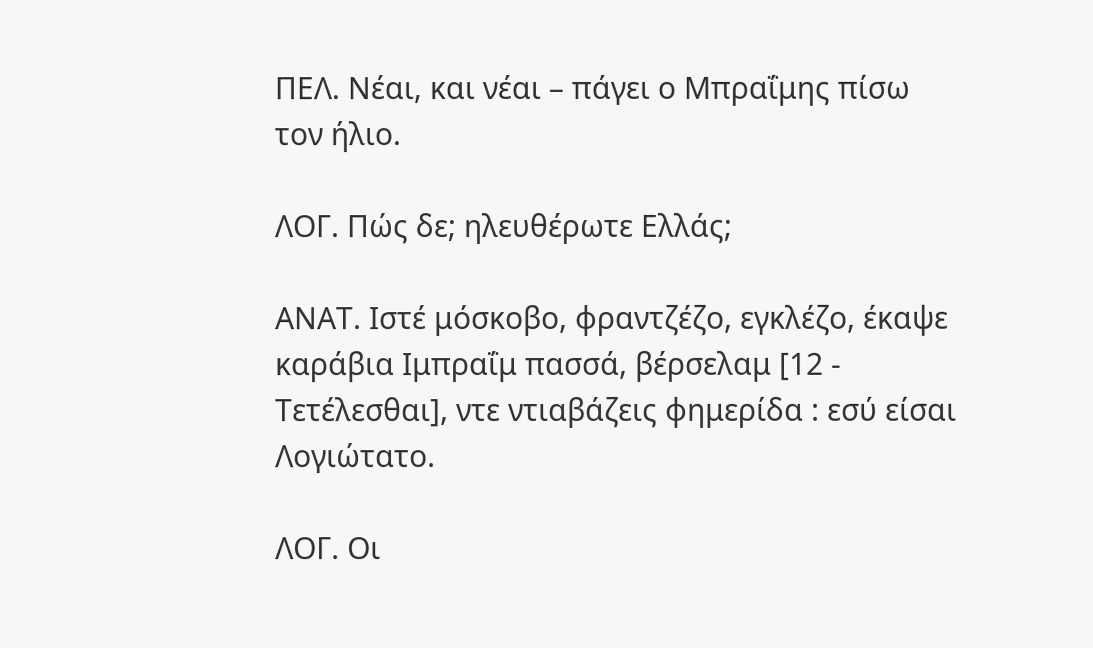ΠΕΛ. Νέαι, και νέαι – πάγει ο Μπραΐμης πίσω τον ήλιο.

ΛΟΓ. Πώς δε; ηλευθέρωτε Ελλάς;

ΑΝΑΤ. Ιστέ μόσκοβο, φραντζέζο, εγκλέζο, έκαψε καράβια Ιμπραΐμ πασσά, βέρσελαμ [12 - Τετέλεσθαι], ντε ντιαβάζεις φημερίδα : εσύ είσαι Λογιώτατο.

ΛΟΓ. Οι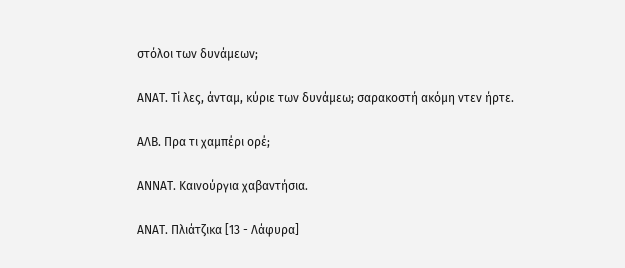στόλοι των δυνάμεων;

ΑΝΑΤ. Τί λες, άνταμ, κύριε των δυνάμεω; σαρακοστή ακόμη ντεν ήρτε.

ΑΛΒ. Πρα τι χαμπέρι ορέ;

ΑΝΝΑΤ. Καινούργια χαβαντήσια.

ΑΝΑΤ. Πλιάτζικα [13 - Λάφυρα]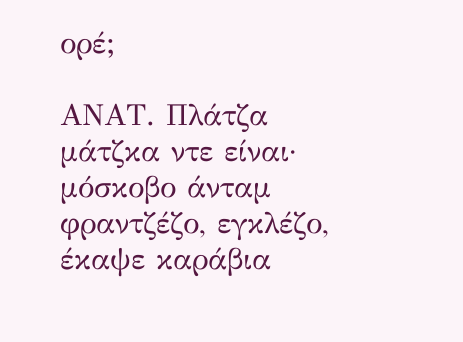ορέ;

ΑΝΑΤ. Πλάτζα μάτζκα ντε είναι· μόσκοβο άνταμ φραντζέζο, εγκλέζο, έκαψε καράβια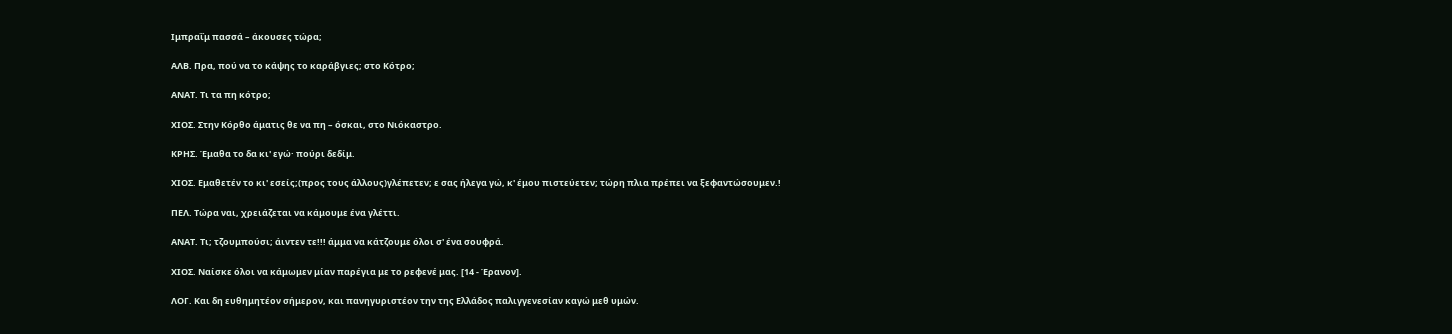Ιμπραΐμ πασσά – άκουσες τώρα;

ΑΛΒ. Πρα, πού να το κάψης το καράβγιες; στο Κότρο;

ΑΝΑΤ. Τι τα πη κότρο;

ΧΙΟΣ. Στην Κόρθο άματις θε να πη – όσκαι, στο Νιόκαστρο.

ΚΡΗΣ. Έμαθα το δα κι' εγώ· πούρι δεδίμ.

ΧΙΟΣ. Εμαθετέν το κι' εσείς;(προς τους άλλους)γλέπετεν; ε σας ήλεγα γώ, κ' έμου πιστεύετεν; τώρη πλια πρέπει να ξεφαντώσουμεν.!

ΠΕΛ. Τώρα ναι, χρειάζεται να κάμουμε ένα γλέττι.

ΑΝΑΤ. Τι; τζουμπούσι; άιντεν τε!!! άμμα να κάτζουμε όλοι σ' ένα σουφρά.

ΧΙΟΣ. Ναίσκε όλοι να κάμωμεν μίαν παρέγια με το ρεφενέ μας. [14 - Έρανον].

ΛΟΓ. Και δη ευθημητέον σήμερον, και πανηγυριστέον την της Ελλάδος παλιγγενεσίαν καγώ μεθ υμών.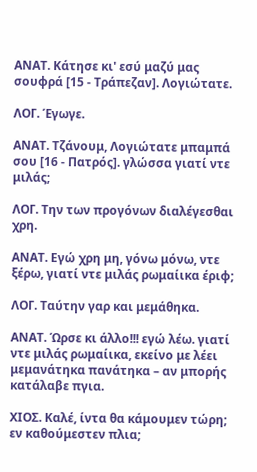ΑΝΑΤ. Κάτησε κι' εσύ μαζύ μας σουφρά [15 - Τράπεζαν]. Λογιώτατε.

ΛΟΓ. Έγωγε.

ΑΝΑΤ. Τζάνουμ, Λογιώτατε μπαμπά σου [16 - Πατρός]. γλώσσα γιατί ντε μιλάς;

ΛΟΓ. Την των προγόνων διαλέγεσθαι χρη.

ΑΝΑΤ. Εγώ χρη μη, γόνω μόνω, ντε ξέρω, γιατί ντε μιλάς ρωμαίικα έριφ;

ΛΟΓ. Ταύτην γαρ και μεμάθηκα.

ΑΝΑΤ. Ώρσε κι άλλο!!! εγώ λέω. γιατί ντε μιλάς ρωμαίικα, εκείνο με λέει μεμανάτηκα πανάτηκα – αν μπορής κατάλαβε πγια.

ΧΙΟΣ. Καλέ, ίντα θα κάμουμεν τώρη; εν καθούμεστεν πλια;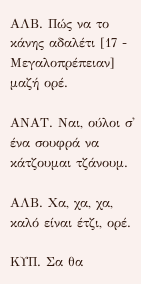ΑΛΒ. Πώς να το κάνης αδαλέτι [17 - Μεγαλοπρέπειαν] μαζή ορέ.

ΑΝΑΤ. Ναι, ούλοι σ' ένα σουφρά να κάτζουμαι τζάνουμ.

ΑΛΒ. Χα, χα, χα, καλό είναι έτζι, ορέ.

ΚΥΠ. Σα θα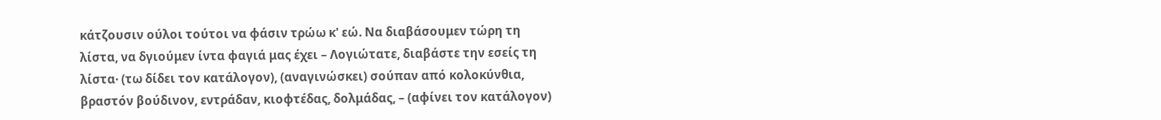κάτζουσιν ούλοι τούτοι να φάσιν τρώω κ' εώ. Να διαβάσουμεν τώρη τη λίστα, να δγιούμεν ίντα φαγιά μας έχει – Λογιώτατε, διαβάστε την εσείς τη λίστα· (τω δίδει τον κατάλογον), (αναγινώσκει) σούπαν από κολοκύνθια, βραστόν βούδινον, εντράδαν, κιοφτέδας, δολμάδας, – (αφίνει τον κατάλογον)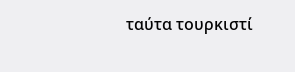ταύτα τουρκιστί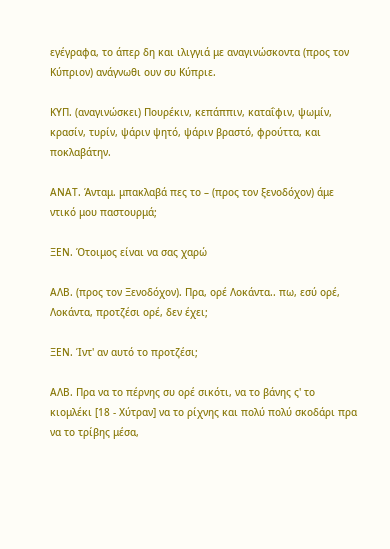εγέγραφα, το άπερ δη και ιλιγγιά με αναγινώσκοντα (προς τον Κύπριον) ανάγνωθι ουν συ Κύπριε.

ΚΥΠ. (αναγινώσκει) Πουρέκιν, κεπάππιν, καταΐφιν, ψωμίν, κρασίν, τυρίν, ψάριν ψητό, ψάριν βραστό, φρούττα, και ποκλαβάτην.

ΑΝΑΤ. Άνταμ. μπακλαβά πες το – (προς τον ξενοδόχον) άμε ντικό μου παστουρμά;

ΞΕΝ. Ότοιμος είναι να σας χαρώ

ΑΛΒ. (προς τον Ξενοδόχον). Πρα, ορέ Λοκάντα.. πω, εσύ ορέ, Λοκάντα, προτζέσι ορέ, δεν έχει;

ΞΕΝ. Ίντ' αν αυτό το προτζέσι;

ΑΛΒ. Πρα να το πέρνης συ ορέ σικότι, να το βάνης ς' το κιομλέκι [18 - Χύτραν] να το ρίχνης και πολύ πολύ σκοδάρι πρα να το τρίβης μέσα,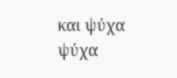και ψύχα ψύχα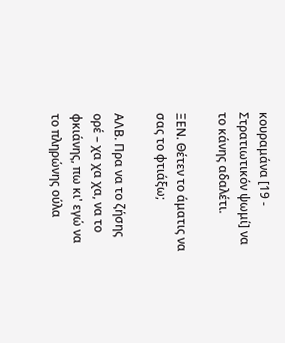κουραμάνα [19 - Στρατιωτικόν ψωμί] να το κάνης αδαλέτι.

ΞΕΝ. Θέτεν το άματις να σας το φτιάξω;

ΑΛΒ. Πρα να το ζήσης ορέ – χα χα χα, να το φκιάνης, πω κι' εγώ να το πληρώνης ούλα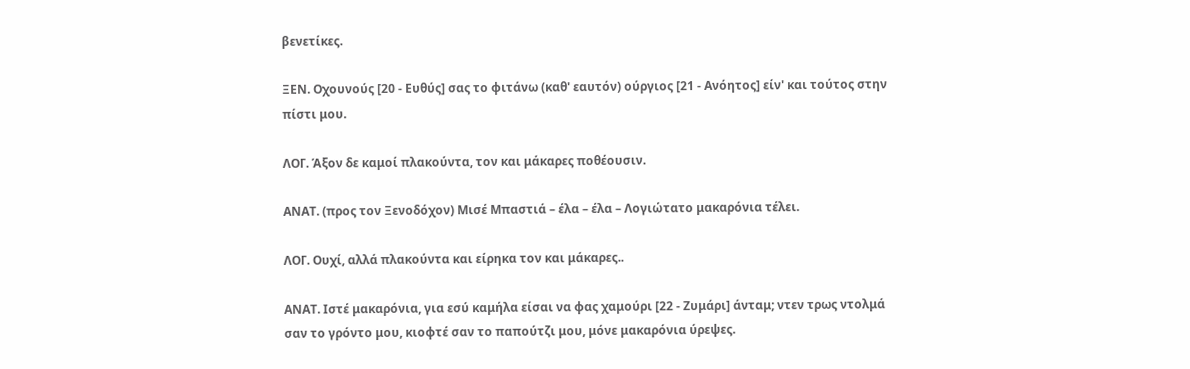βενετίκες.

ΞΕΝ. Οχουνούς [20 - Ευθύς] σας το φιτάνω (καθ' εαυτόν) ούργιος [21 - Ανόητος] είν' και τούτος στην πίστι μου.

ΛΟΓ. Άξον δε καμοί πλακούντα, τον και μάκαρες ποθέουσιν.

ΑΝΑΤ. (προς τον Ξενοδόχον) Μισέ Μπαστιά – έλα – έλα – Λογιώτατο μακαρόνια τέλει.

ΛΟΓ. Ουχί, αλλά πλακούντα και είρηκα τον και μάκαρες..

ΑΝΑΤ. Ιστέ μακαρόνια, για εσύ καμήλα είσαι να φας χαμούρι [22 - Ζυμάρι] άνταμ; ντεν τρως ντολμά σαν το γρόντο μου, κιοφτέ σαν το παπούτζι μου, μόνε μακαρόνια ύρεψες.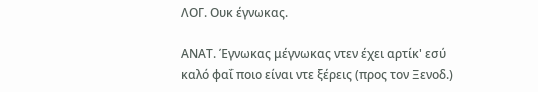ΛΟΓ. Ουκ έγνωκας.

ΑΝΑΤ. Έγνωκας μέγνωκας ντεν έχει αρτίκ' εσύ καλό φαΐ ποιο είναι ντε ξέρεις (προς τον Ξενοδ.)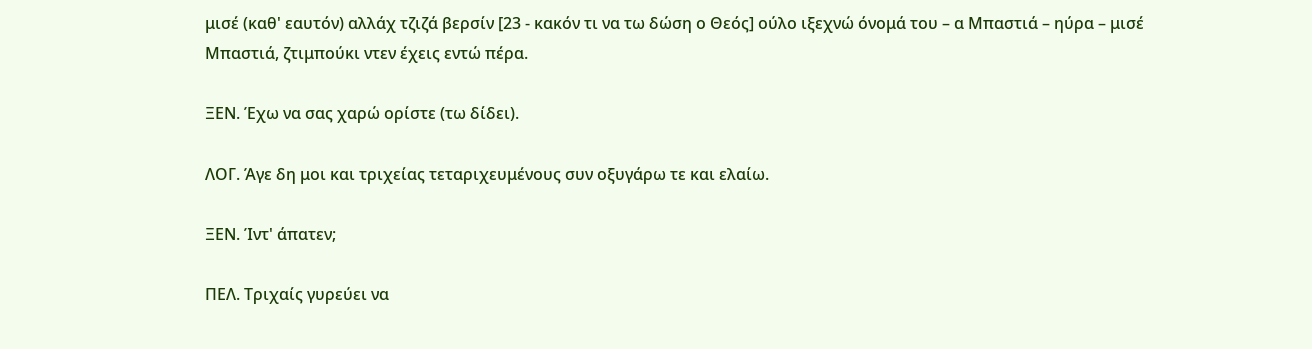μισέ (καθ' εαυτόν) αλλάχ τζιζά βερσίν [23 - κακόν τι να τω δώση ο Θεός] ούλο ιξεχνώ όνομά του – α Μπαστιά – ηύρα – μισέ Μπαστιά, ζτιμπούκι ντεν έχεις εντώ πέρα.

ΞΕΝ. Έχω να σας χαρώ ορίστε (τω δίδει).

ΛΟΓ. Άγε δη μοι και τριχείας τεταριχευμένους συν οξυγάρω τε και ελαίω.

ΞΕΝ. Ίντ' άπατεν;

ΠΕΛ. Τριχαίς γυρεύει να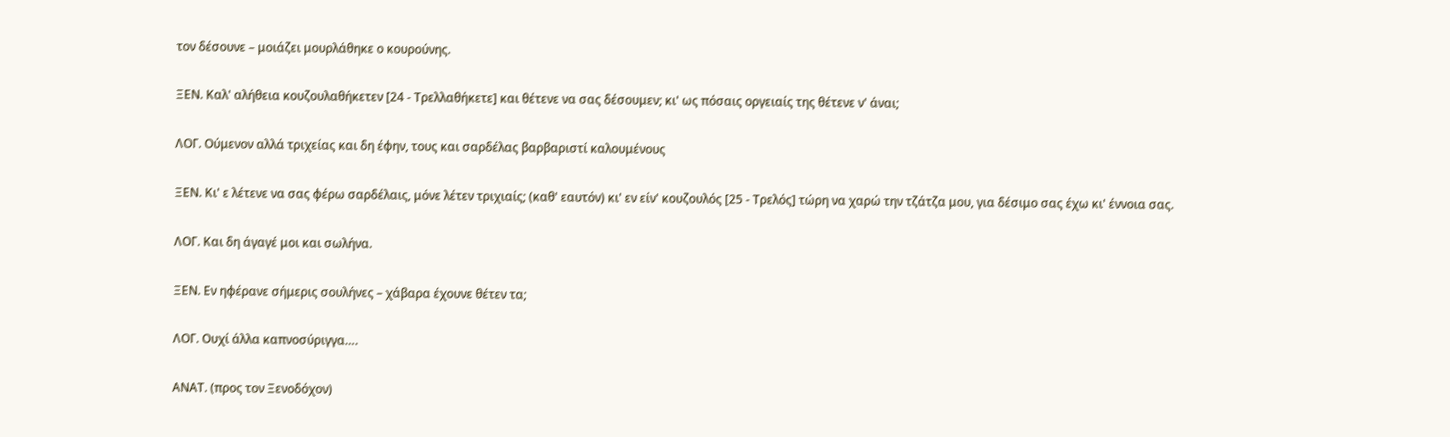τον δέσουνε – μοιάζει μουρλάθηκε ο κουρούνης.

ΞΕΝ. Καλ' αλήθεια κουζουλαθήκετεν [24 - Τρελλαθήκετε] και θέτενε να σας δέσουμεν; κι' ως πόσαις οργειαίς της θέτενε ν' άναι;

ΛΟΓ. Ούμενον αλλά τριχείας και δη έφην, τους και σαρδέλας βαρβαριστί καλουμένους

ΞΕΝ. Κι' ε λέτενε να σας φέρω σαρδέλαις, μόνε λέτεν τριχιαίς; (καθ' εαυτόν) κι' εν είν' κουζουλός [25 - Τρελός] τώρη να χαρώ την τζάτζα μου, για δέσιμο σας έχω κι' έννοια σας.

ΛΟΓ. Και δη άγαγέ μοι και σωλήνα.

ΞΕΝ. Εν ηφέρανε σήμερις σουλήνες – χάβαρα έχουνε θέτεν τα;

ΛΟΓ. Ουχί άλλα καπνοσύριγγα….

ΑΝΑΤ. (προς τον Ξενοδόχον)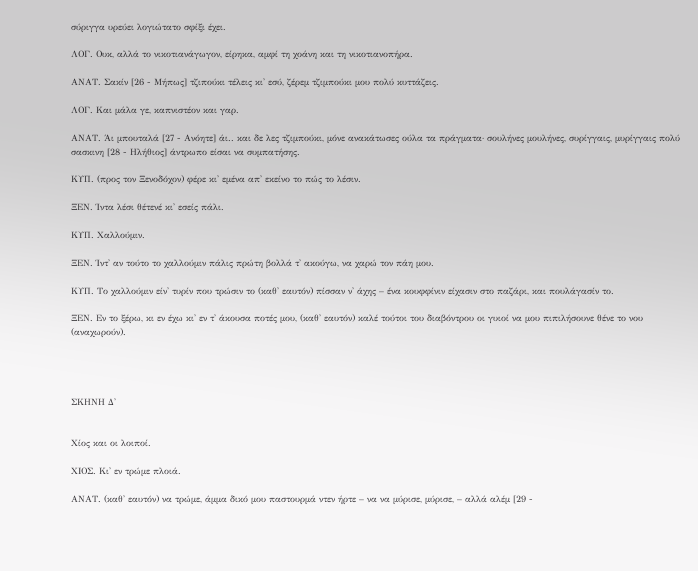σύριγγα υρεύει λογιώτατο σφίξι έχει.

ΛΟΓ. Ουκ, αλλά το νικοτιανάγωγον, είρηκα, αμφί τη χοάνη και τη νικοτιανοπήρα.

ΑΝΑΤ. Σακίν [26 - Μήπως] τζιπούκι τέλεις κι' εσύ, ζέρεμ τζιμπούκι μου πολύ κυττάζεις.

ΛΟΓ. Και μάλα γε, καπνιστέον και γαρ.

ΑΝΑΤ. Άι μπουταλά [27 - Ανόητε] άι.. και δε λες τζιμπούκι, μόνε ανακάτωσες ούλα τα πράγματα· σουλήνες μουλήνες, συρίγγαις, μυρίγγαις πολύ σασκινη [28 - Ηλήθιος] άντρωπο είσαι να συμπατήσης.

ΚΥΠ. (προς τον Ξενοδόχον) φέρε κι' εμένα απ' εκείνο το πώς το λέσιν.

ΞΕΝ. Ίντα λέσι θέτενέ κι' εσείς πάλι.

ΚΥΠ. Χαλλούμιν.

ΞΕΝ. Ίντ' αν τούτο το χαλλούμιν πάλις πρώτη βολλά τ' ακούγω, να χαρώ τον πάη μου.

ΚΥΠ. Το χαλλούμιν είν' τυρίν που τρώσιν το (καθ' εαυτόν) πίσσαν ν' άχης – ένα κουφφίνιν είχασιν στο παζάρι, και πουλάγασίν το.

ΞΕΝ. Εν το ξέρω, κι εν έχω κι' εν τ' άκουσα ποτές μου, (καθ' εαυτόν) καλέ τούτοι του διαβόντρου οι γυιοί να μου πιπιλήσουνε θένε το νου (αναχωρούν).




ΣΚΗΝΗ Δ'


Χίος και οι λοιποί.

ΧΙΟΣ. Κι' εν τρώμε πλοιά.

ΑΝΑΤ. (καθ' εαυτόν) να τρώμε, άμμα δικό μου παστουρμά ντεν ήρτε – να να μύρισε, μύρισε, – αλλά αλέμ [29 -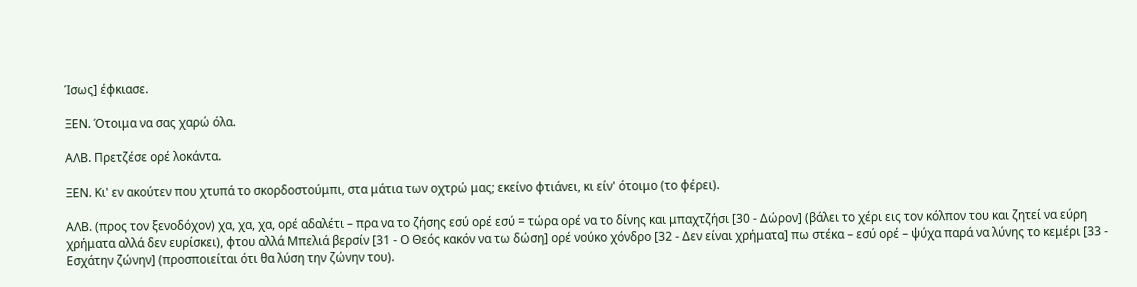Ίσως] έφκιασε.

ΞΕΝ. Ότοιμα να σας χαρώ όλα.

ΑΛΒ. Πρετζέσε ορέ λοκάντα.

ΞΕΝ. Κι' εν ακούτεν που χτυπά το σκορδοστούμπι, στα μάτια των οχτρώ μας; εκείνο φτιάνει, κι είν' ότοιμο (το φέρει).

ΑΛΒ. (προς τον ξενοδόχον) χα, χα, χα, ορέ αδαλέτι – πρα να το ζήσης εσύ ορέ εσύ = τώρα ορέ να το δίνης και μπαχτζήσι [30 - Δώρον] (βάλει το χέρι εις τον κόλπον του και ζητεί να εύρη χρήματα αλλά δεν ευρίσκει), φτου αλλά Μπελιά βερσίν [31 - Ο Θεός κακόν να τω δώση] ορέ νούκο χόνδρο [32 - Δεν είναι χρήματα] πω στέκα – εσύ ορέ – ψύχα παρά να λύνης το κεμέρι [33 - Εσχάτην ζώνην] (προσποιείται ότι θα λύση την ζώνην του).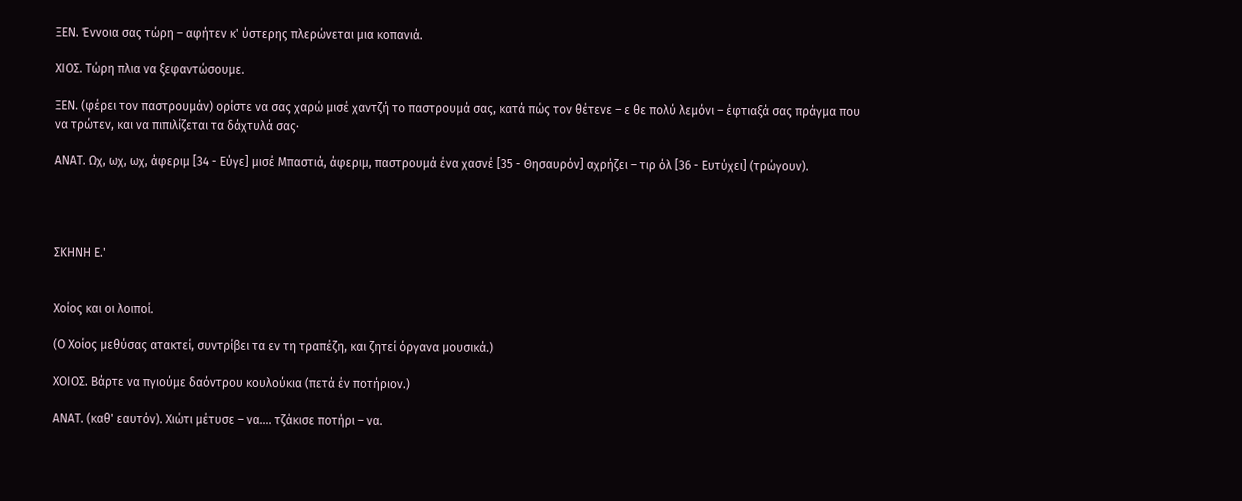ΞΕΝ. Έννοια σας τώρη – αφήτεν κ' ύστερης πλερώνεται μια κοπανιά.

ΧΙΟΣ. Τώρη πλια να ξεφαντώσουμε.

ΞΕΝ. (φέρει τον παστρουμάν) ορίστε να σας χαρώ μισέ χαντζή το παστρουμά σας, κατά πώς τον θέτενε – ε θε πολύ λεμόνι – έφτιαξά σας πράγμα που να τρώτεν, και να πιπιλίζεται τα δάχτυλά σας·

ΑΝΑΤ. Ωχ, ωχ, ωχ, άφεριμ [34 - Εύγε] μισέ Μπαστιά, άφεριμ, παστρουμά ένα χασνέ [35 - Θησαυρόν] αχρήζει – τιρ όλ [36 - Ευτύχει] (τρώγουν).




ΣΚΗΝΗ Ε.'


Χοίος και οι λοιποί.

(Ο Χοίος μεθύσας ατακτεί, συντρίβει τα εν τη τραπέζη, και ζητεί όργανα μουσικά.)

ΧΟΙΟΣ. Βάρτε να πγιούμε δαόντρου κουλούκια (πετά έν ποτήριον.)

ΑΝΑΤ. (καθ' εαυτόν). Χιώτι μέτυσε – να…. τζάκισε ποτήρι – να.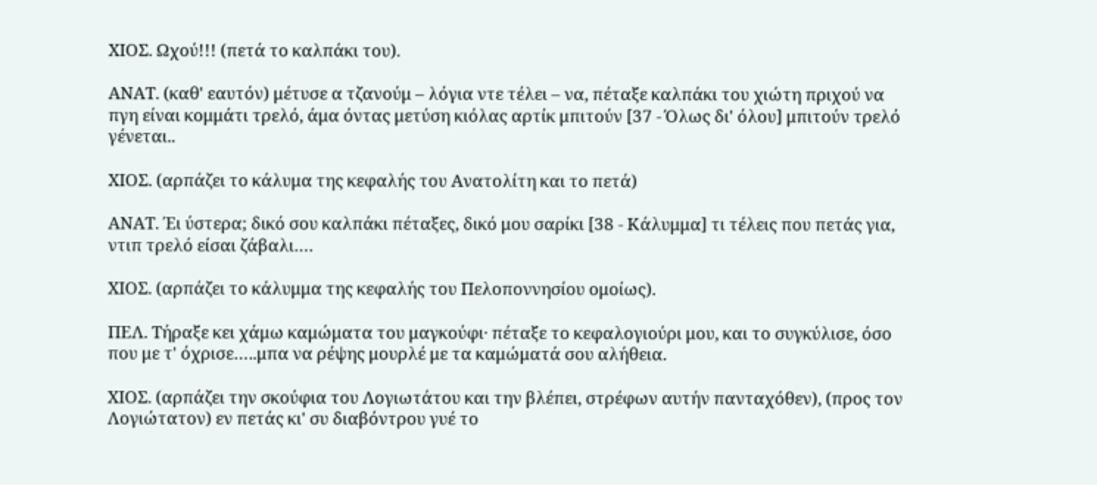ΧΙΟΣ. Ωχού!!! (πετά το καλπάκι του).

ΑΝΑΤ. (καθ' εαυτόν) μέτυσε α τζανούμ – λόγια ντε τέλει – να, πέταξε καλπάκι του χιώτη πριχού να πγη είναι κομμάτι τρελό, άμα όντας μετύση κιόλας αρτίκ μπιτούν [37 - Όλως δι' όλου] μπιτούν τρελό γένεται..

ΧΙΟΣ. (αρπάζει το κάλυμα της κεφαλής του Ανατολίτη και το πετά)

ΑΝΑΤ. Έι ύστερα; δικό σου καλπάκι πέταξες, δικό μου σαρίκι [38 - Κάλυμμα] τι τέλεις που πετάς για, ντιπ τρελό είσαι ζάβαλι….

ΧΙΟΣ. (αρπάζει το κάλυμμα της κεφαλής του Πελοποννησίου ομοίως).

ΠΕΛ. Τήραξε κει χάμω καμώματα του μαγκούφι· πέταξε το κεφαλογιούρι μου, και το συγκύλισε, όσο που με τ' όχρισε…..μπα να ρέψης μουρλέ με τα καμώματά σου αλήθεια.

ΧΙΟΣ. (αρπάζει την σκούφια του Λογιωτάτου και την βλέπει, στρέφων αυτήν πανταχόθεν), (προς τον Λογιώτατον) εν πετάς κι' συ διαβόντρου γυέ το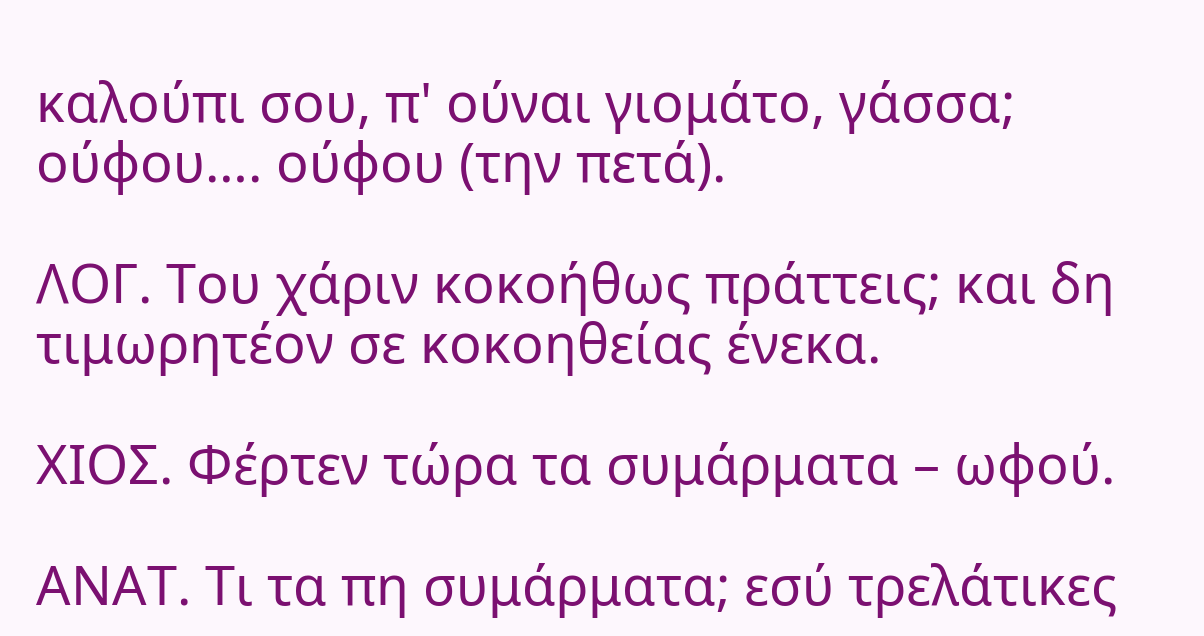καλούπι σου, π' ούναι γιομάτο, γάσσα; ούφου…. ούφου (την πετά).

ΛΟΓ. Του χάριν κοκοήθως πράττεις; και δη τιμωρητέον σε κοκοηθείας ένεκα.

ΧΙΟΣ. Φέρτεν τώρα τα συμάρματα – ωφού.

ΑΝΑΤ. Τι τα πη συμάρματα; εσύ τρελάτικες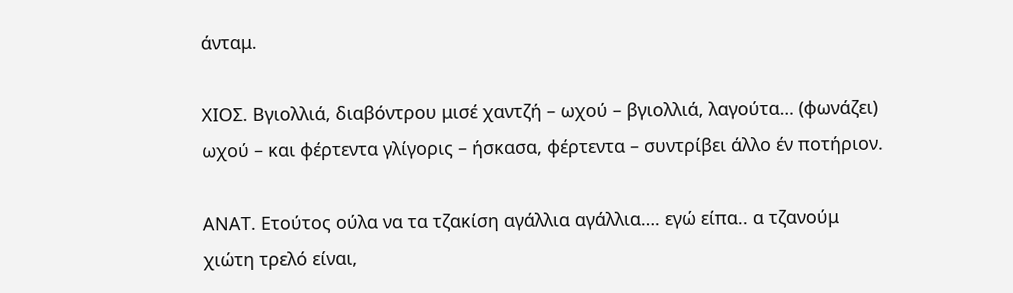άνταμ.

ΧΙΟΣ. Βγιολλιά, διαβόντρου μισέ χαντζή – ωχού – βγιολλιά, λαγούτα… (φωνάζει) ωχού – και φέρτεντα γλίγορις – ήσκασα, φέρτεντα – συντρίβει άλλο έν ποτήριον.

ΑΝΑΤ. Ετούτος ούλα να τα τζακίση αγάλλια αγάλλια…. εγώ είπα.. α τζανούμ χιώτη τρελό είναι,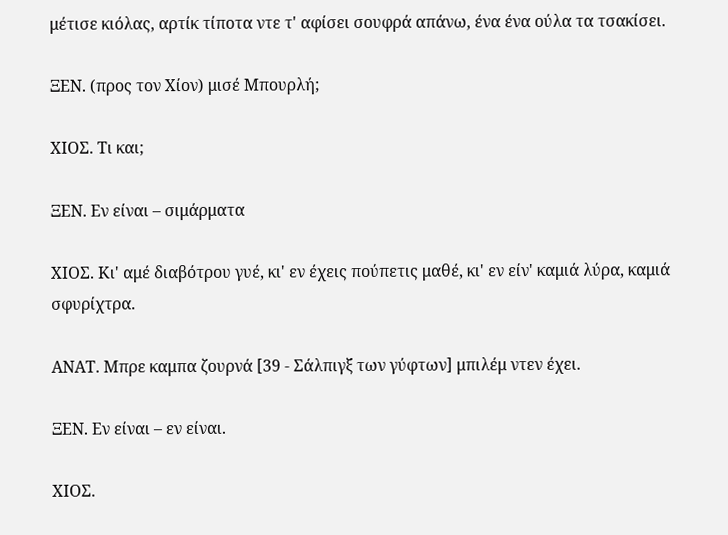μέτισε κιόλας, αρτίκ τίποτα ντε τ' αφίσει σουφρά απάνω, ένα ένα ούλα τα τσακίσει.

ΞΕΝ. (προς τον Χίον) μισέ Μπουρλή;

ΧΙΟΣ. Τι και;

ΞΕΝ. Εν είναι – σιμάρματα

ΧΙΟΣ. Κι' αμέ διαβότρου γυέ, κι' εν έχεις πούπετις μαθέ, κι' εν είν' καμιά λύρα, καμιά σφυρίχτρα.

ΑΝΑΤ. Μπρε καμπα ζουρνά [39 - Σάλπιγξ των γύφτων] μπιλέμ ντεν έχει.

ΞΕΝ. Εν είναι – εν είναι.

ΧΙΟΣ.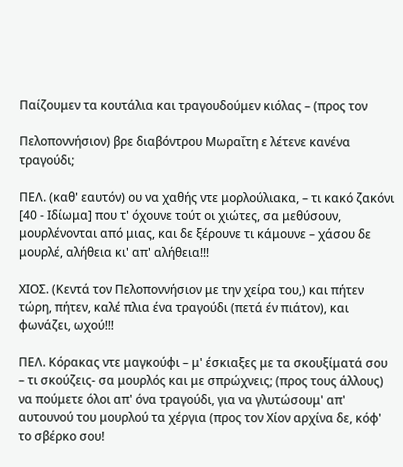Παίζουμεν τα κουτάλια και τραγουδούμεν κιόλας – (προς τον

Πελοποννήσιον) βρε διαβόντρου Μωραΐτη ε λέτενε κανένα τραγούδι;

ΠΕΛ. (καθ' εαυτόν) ου να χαθής ντε μορλούλιακα, – τι κακό ζακόνι [40 - Ιδίωμα] που τ' όχουνε τούτ οι χιώτες, σα μεθύσουν, μουρλένονται από μιας, και δε ξέρουνε τι κάμουνε – χάσου δε μουρλέ, αλήθεια κι' απ' αλήθεια!!!

ΧΙΟΣ. (Κεντά τον Πελοποννήσιον με την χείρα του,) και πήτεν τώρη, πήτεν, καλέ πλια ένα τραγούδι (πετά έν πιάτον), και φωνάζει, ωχού!!!

ΠΕΛ. Κόρακας ντε μαγκούφι – μ' έσκιαξες με τα σκουξίματά σου – τι σκούζεις- σα μουρλός και με σπρώχνεις; (προς τους άλλους) να πούμετε όλοι απ' όνα τραγούδι, για να γλυτώσουμ' απ' αυτουνού του μουρλού τα χέργια (προς τον Χίον αρχίνα δε, κόφ' το σβέρκο σου!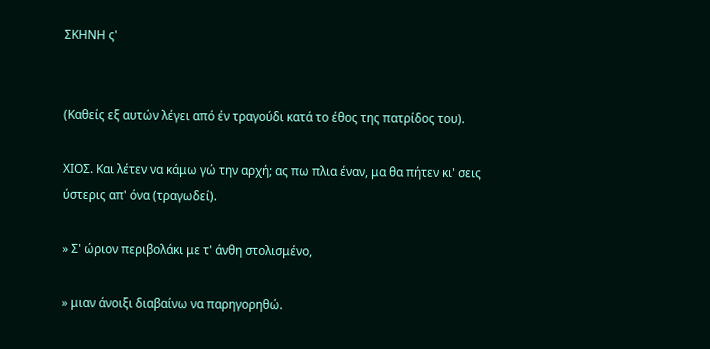ΣΚΗΝΗ ς'


(Καθείς εξ αυτών λέγει από έν τραγούδι κατά το έθος της πατρίδος του).

ΧΙΟΣ. Και λέτεν να κάμω γώ την αρχή; ας πω πλια έναν, μα θα πήτεν κι' σεις ύστερις απ' όνα (τραγωδεί).

» Σ' ώριον περιβολάκι με τ' άνθη στολισμένο,

» μιαν άνοιξι διαβαίνω να παρηγορηθώ.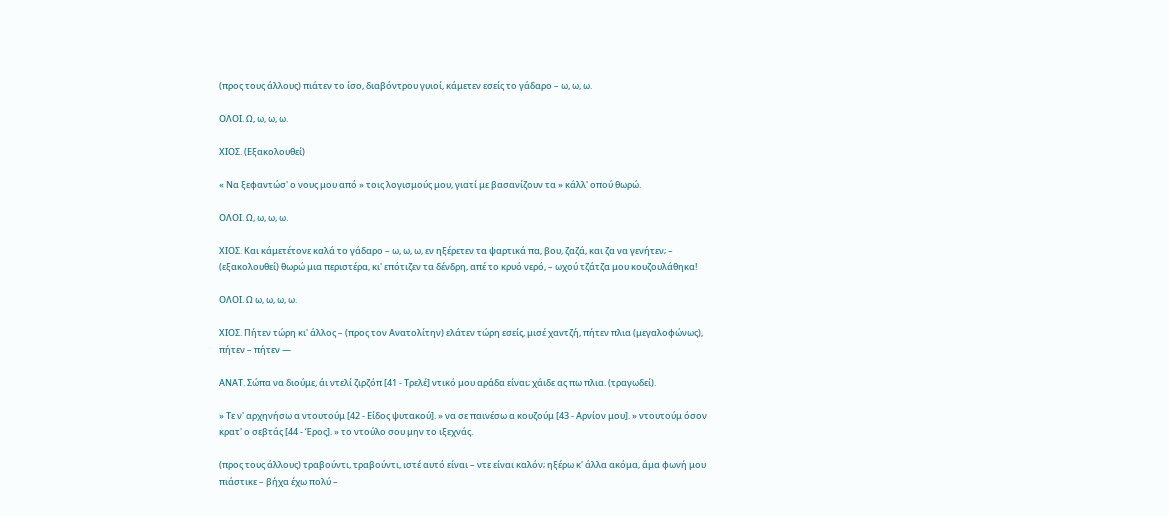(προς τους άλλους) πιάτεν το ίσο, διαβόντρου γυιοί, κάμετεν εσείς το γάδαρο – ω, ω, ω.

ΟΛΟΙ. Ω, ω, ω, ω.

ΧΙΟΣ. (Εξακολουθεί)

« Να ξεφαντώσ' ο νους μου από » τοις λογισμούς μου, γιατί με βασανίζουν τα » κάλλ' οπού θωρώ.

ΟΛΟΙ. Ω, ω, ω, ω.

ΧΙΟΣ. Και κάμετέτονε καλά το γάδαρο – ω, ω, ω, εν ηξέρετεν τα ψαρτικά πα, βου, ζαζά, και ζα να γενήτεν; – (εξακολουθεί) θωρώ μια περιστέρα, κι' επότιζεν τα δένδρη, απέ το κρυό νερό, – ωχού τζάτζα μου κουζουλάθηκα!

ΟΛΟΙ. Ω ω, ω, ω, ω.

ΧΙΟΣ. Πήτεν τώρη κι' άλλος – (προς τον Ανατολίτην) ελάτεν τώρη εσείς, μισέ χαντζή, πήτεν πλια (μεγαλοφώνως), πήτεν – πήτεν —

ΑΝΑΤ. Σώπα να διούμε, άι ντελί ζιρζόπ [41 - Τρελέ] ντικό μου αράδα είναι; χάιδε ας πω πλια. (τραγωδεί).

» Τε ν' αρχηνήσω α ντουτούμ [42 - Είδος ψυτακού]. » να σε παινέσω α κουζούμ [43 - Αρνίον μου]. » ντουτούμ όσον κρατ' ο σεβτάς [44 - Έρος]. » το ντούλο σου μην το ιξεχνάς.

(προς τους άλλους) τραβούντι, τραβούντι, ιστέ αυτό είναι – ντε είναι καλόν; ηξέρω κ' άλλα ακόμα, άμα φωνή μου πιάστικε – βήχα έχω πολύ –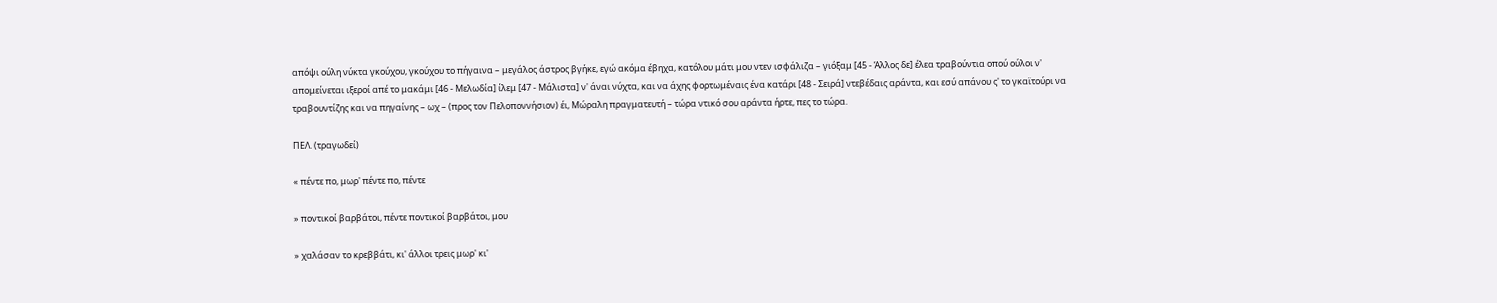απόψι ούλη νύκτα γκούχου, γκούχου το πήγαινα – μεγάλος άστρος βγήκε, εγώ ακόμα έβηχα, κατόλου μάτι μου ντεν ισφάλιζα – γιόξαμ [45 - Άλλος δε] έλεα τραβούντια οπού ούλοι ν' απομείνεται ιξεροί απέ το μακάμι [46 - Μελωδία] ίλεμ [47 - Μάλιστα] ν' άναι νύχτα, και να άχης φορτωμέναις ένα κατάρι [48 - Σειρά] ντεβέδαις αράντα, και εσύ απάνου ς' το γκαϊτούρι να τραβουντίζης και να πηγαίνης – ωχ – (προς τον Πελοποννήσιον) έι, Μώραλη πραγματευτή – τώρα ντικό σου αράντα ήρτε, πες το τώρα.

ΠΕΛ. (τραγωδεί)

« πέντε πο, μωρ' πέντε πο, πέντε

» ποντικοί βαρβάτοι, πέντε ποντικοί βαρβάτοι, μου

» χαλάσαν το κρεββάτι, κι' άλλοι τρεις μωρ' κι'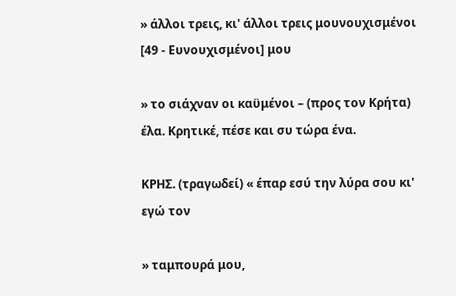» άλλοι τρεις, κι' άλλοι τρεις μουνουχισμένοι [49 - Ευνουχισμένοι] μου

» το σιάχναν οι καϋμένοι – (προς τον Κρήτα) έλα. Κρητικέ, πέσε και συ τώρα ένα.

ΚΡΗΣ. (τραγωδεί) « έπαρ εσύ την λύρα σου κι' εγώ τον

» ταμπουρά μου,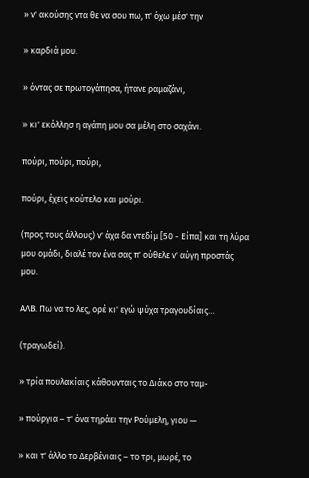» ν' ακούσης ντα θε να σου πω, π' όχω μέσ' την

» καρδιά μου.

» όντας σε πρωτογάπησα, ήτανε ραμαζάνι,

» κι' εκόλλησ η αγάπη μου σα μέλη στο σαχάνι.

πούρι, πούρι, πούρι,

πούρι, έχεις κούτελο και μούρι.

(προς τους άλλους) ν' άχα δα ντεδίμ [50 - Είπα] και τη λύρα μου ομάδι, διαλέ τον ένα σας π' ούθελε ν' αύγη προστάς μου.

ΑΛΒ. Πω να το λες, ορέ κι' εγώ ψύχα τραγουδίαις…

(τραγωδεί).

» τρία πουλακίαις κάθουνταις το Διάκο στο ταμ-

» πούργια – τ' όνα τηράει την Ρούμελη, γιου —

» και τ' άλλο το Δερβένιαις – το τρι, μωρέ, το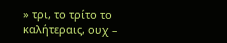» τρι, το τρίτο το καλήτεραις, ουχ –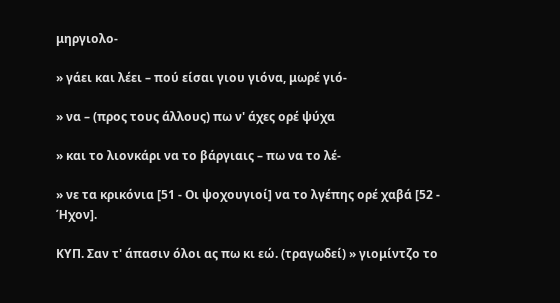μηργιολο-

» γάει και λέει – πού είσαι γιου γιόνα, μωρέ γιό-

» να – (προς τους άλλους) πω ν' άχες ορέ ψύχα

» και το λιονκάρι να το βάργιαις – πω να το λέ-

» νε τα κρικόνια [51 - Οι ψοχουγιοί] να το λγέπης ορέ χαβά [52 - Ήχον].

ΚΥΠ. Σαν τ' άπασιν όλοι ας πω κι εώ. (τραγωδεί) » γιομίντζο το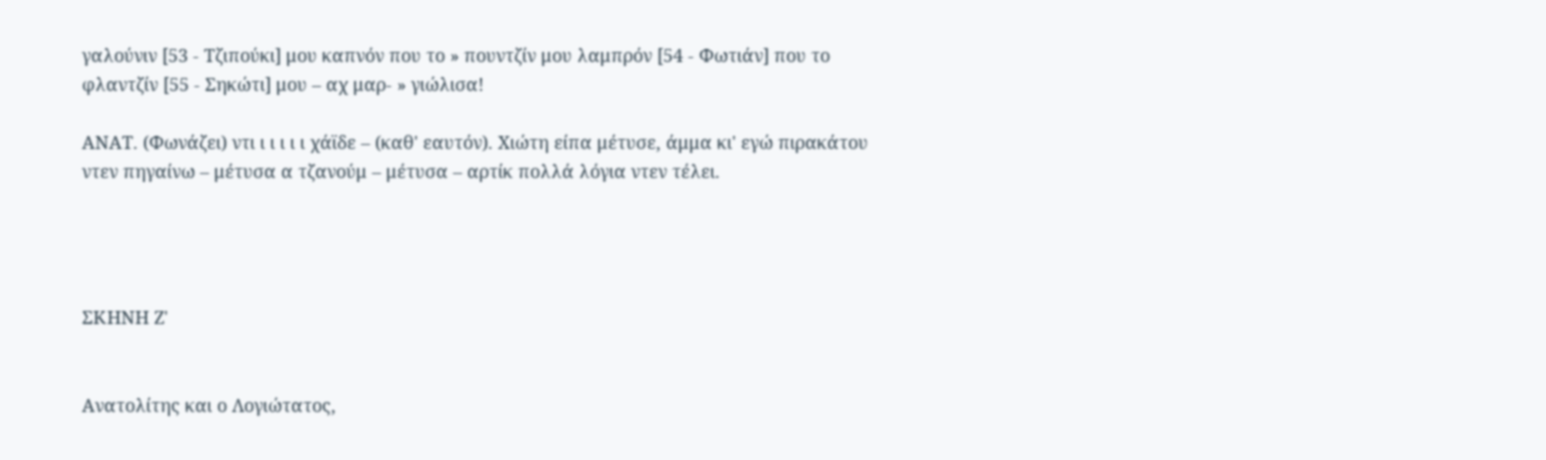γαλούνιν [53 - Τζιπούκι] μου καπνόν που το » πουντζίν μου λαμπρόν [54 - Φωτιάν] που το φλαντζίν [55 - Σηκώτι] μου – αχ μαρ- » γιώλισα!

ΑΝΑΤ. (Φωνάζει) ντι ι ι ι ι ι χάϊδε – (καθ' εαυτόν). Χιώτη είπα μέτυσε, άμμα κι' εγώ πιρακάτου ντεν πηγαίνω – μέτυσα α τζανούμ – μέτυσα – αρτίκ πολλά λόγια ντεν τέλει.




ΣΚΗΝΗ Ζ'


Ανατολίτης και ο Λογιώτατος,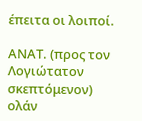έπειτα οι λοιποί.

ΑΝΑΤ. (προς τον Λογιώτατον σκεπτόμενον) ολάν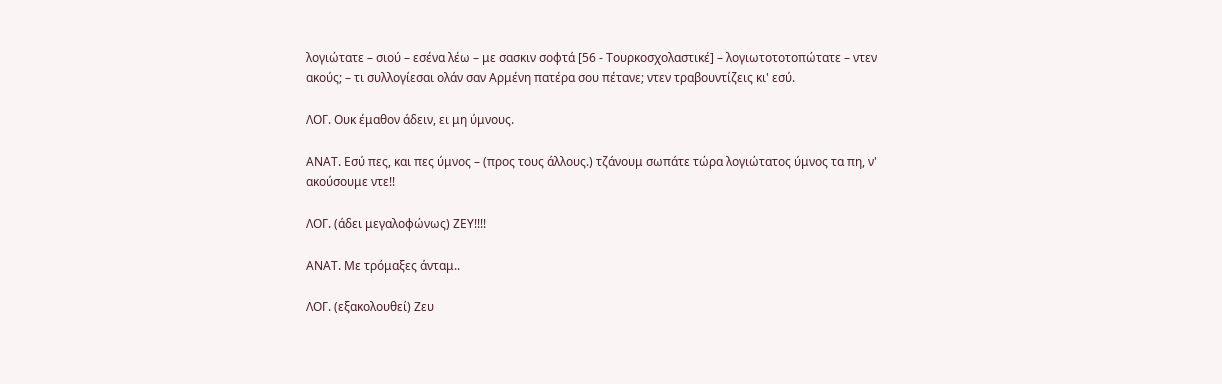λογιώτατε – σιού – εσένα λέω – με σασκιν σοφτά [56 - Τουρκοσχολαστικέ] – λογιωτοτοτοπώτατε – ντεν ακούς; – τι συλλογίεσαι ολάν σαν Αρμένη πατέρα σου πέτανε; ντεν τραβουντίζεις κι' εσύ.

ΛΟΓ. Ουκ έμαθον άδειν, ει μη ύμνους.

ΑΝΑΤ. Εσύ πες, και πες ύμνος – (προς τους άλλους.) τζάνουμ σωπάτε τώρα λογιώτατος ύμνος τα πη, ν' ακούσουμε ντε!!

ΛΟΓ. (άδει μεγαλοφώνως) ΖΕΥ!!!!

ΑΝΑΤ. Με τρόμαξες άνταμ..

ΛΟΓ. (εξακολουθεί) Ζευ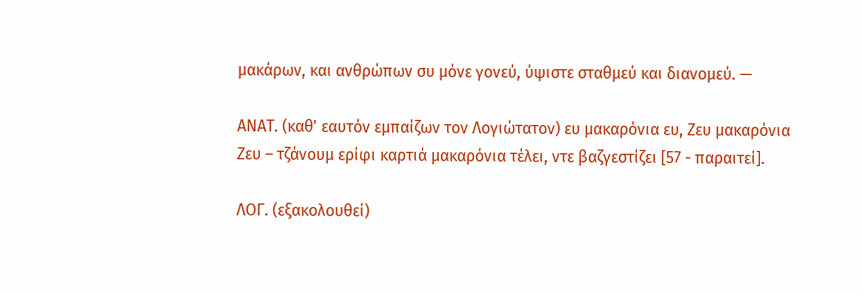μακάρων, και ανθρώπων συ μόνε γονεύ, ύψιστε σταθμεύ και διανομεύ. —

ΑΝΑΤ. (καθ' εαυτόν εμπαίζων τον Λογιώτατον) ευ μακαρόνια ευ, Ζευ μακαρόνια Ζευ – τζάνουμ ερίφι καρτιά μακαρόνια τέλει, ντε βαζγεστίζει [57 - παραιτεί].

ΛΟΓ. (εξακολουθεί)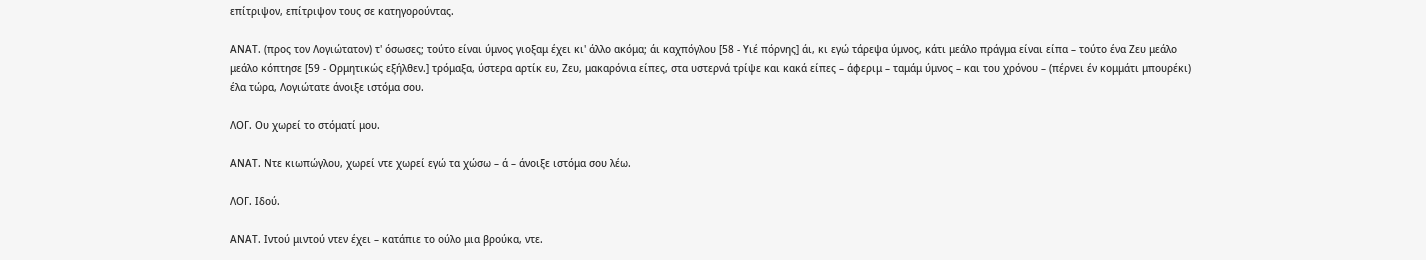επίτριψον, επίτριψον τους σε κατηγορούντας.

ΑΝΑΤ. (προς τον Λογιώτατον) τ' όσωσες; τούτο είναι ύμνος γιοξαμ έχει κι' άλλο ακόμα; άι καχπόγλου [58 - Υιέ πόρνης] άι, κι εγώ τάρεψα ύμνος, κάτι μεάλο πράγμα είναι είπα – τούτο ένα Ζευ μεάλο μεάλο κόπτησε [59 - Ορμητικώς εξήλθεν.] τρόμαξα, ύστερα αρτίκ ευ, Ζευ, μακαρόνια είπες, στα υστερνά τρίψε και κακά είπες – άφεριμ – ταμάμ ύμνος – και του χρόνου – (πέρνει έν κομμάτι μπουρέκι) έλα τώρα, Λογιώτατε άνοιξε ιστόμα σου.

ΛΟΓ. Ου χωρεί το στόματί μου.

ΑΝΑΤ. Ντε κιωπώγλου, χωρεί ντε χωρεί εγώ τα χώσω – ά – άνοιξε ιστόμα σου λέω.

ΛΟΓ. Ιδού.

ΑΝΑΤ. Ιντού μιντού ντεν έχει – κατάπιε το ούλο μια βρούκα, ντε.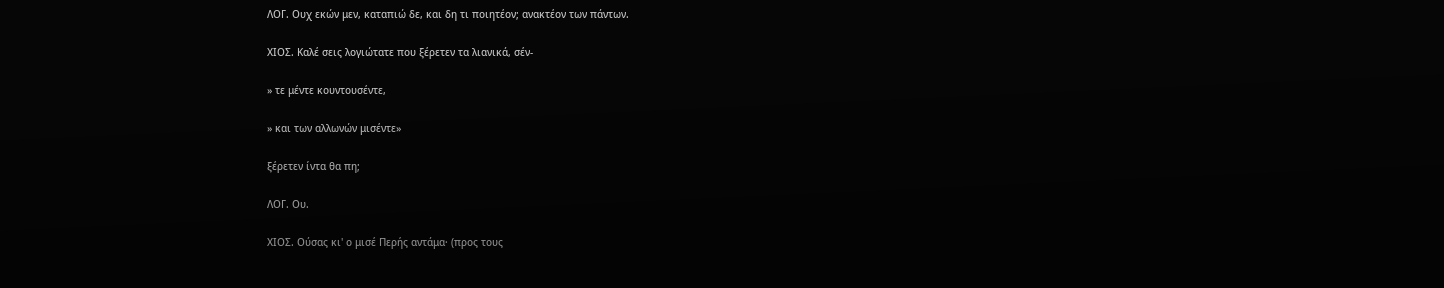ΛΟΓ. Ουχ εκών μεν, καταπιώ δε, και δη τι ποιητέον; ανακτέον των πάντων.

ΧΙΟΣ. Καλέ σεις λογιώτατε που ξέρετεν τα λιανικά, σέν-

» τε μέντε κουντουσέντε,

» και των αλλωνών μισέντε»

ξέρετεν ίντα θα πη;

ΛΟΓ. Ου.

ΧΙΟΣ. Ούσας κι' ο μισέ Περής αντάμα· (προς τους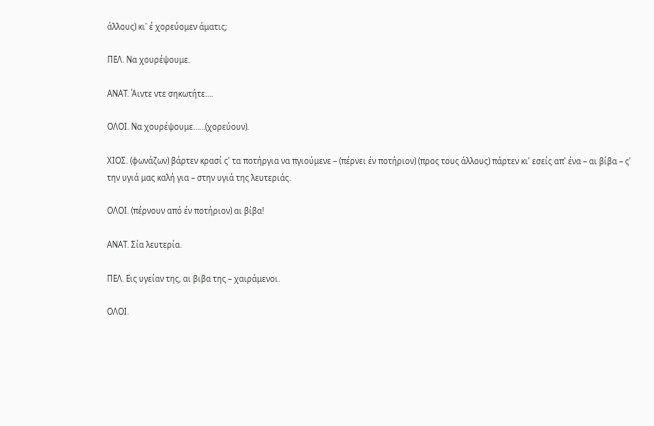άλλους) κι' έ χορεύομεν άματις;

ΠΕΛ. Να χουρέψουμε.

ΑΝΑΤ. Άιντε ντε σηκωτήτε….

ΟΛΟΙ. Να χουρέψουμε……(χορεύουν).

ΧΙΟΣ. (φωνάζων) βάρτεν κρασί ς' τα ποτήργια να πγιούμενε – (πέρνει έν ποτήριον) (προς τους άλλους) πάρτεν κι' εσείς απ' ένα – αι βίβα – ς' την υγιά μας καλή για – στην υγιά της λευτεριάς.

ΟΛΟΙ. (πέρνουν από έν ποτήριον) αι βίβα!

ΑΝΑΤ. Σία λευτερία.

ΠΕΛ. Εις υγείαν της, αι βιβα της – χαιράμενοι.

ΟΛΟΙ.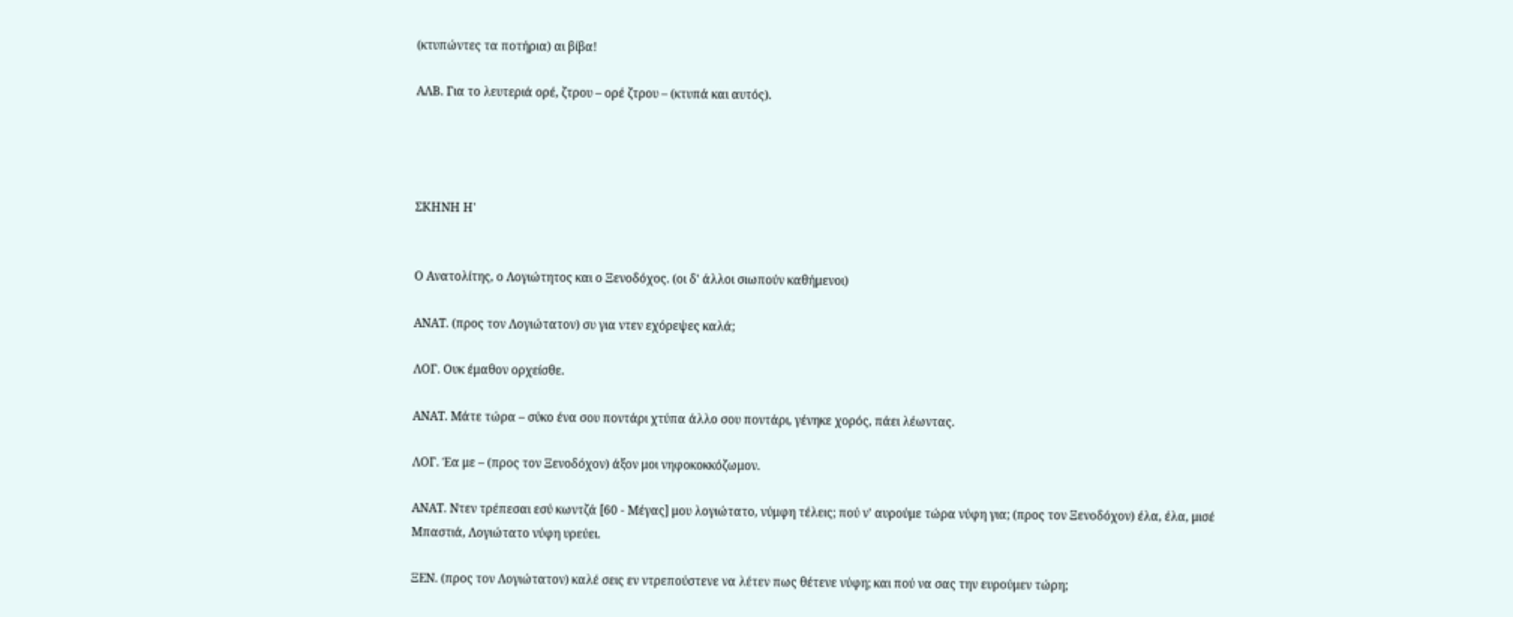(κτυπώντες τα ποτήρια) αι βίβα!

ΑΛΒ. Για το λευτεριά ορέ, ζτρου – ορέ ζτρου – (κτυπά και αυτός).




ΣΚΗΝΗ Η'


Ο Ανατολίτης, ο Λογιώτητος και ο Ξενοδόχος. (οι δ' άλλοι σιωπούν καθήμενοι)

ΑΝΑΤ. (προς τον Λογιώτατον) συ για ντεν εχόρεψες καλά;

ΛΟΓ. Ουκ έμαθον ορχείσθε.

ΑΝΑΤ. Μάτε τώρα – σύκο ένα σου ποντάρι χτύπα άλλο σου ποντάρι, γένηκε χορός, πάει λέωντας.

ΛΟΓ. Έα με – (προς τον Ξενοδόχον) άξον μοι νηφοκοκκόζωμον.

ΑΝΑΤ. Ντεν τρέπεσαι εσύ κωντζά [60 - Μέγας] μου λογιώτατο, νύμφη τέλεις; πού ν' αυρούμε τώρα νύφη για; (προς τον Ξενοδόχον) έλα, έλα, μισέ Μπαστιά, Λογιώτατο νύφη υρεύει.

ΞΕΝ. (προς τον Λογιώτατον) καλέ σεις εν ντρεπούστενε να λέτεν πως θέτενε νύφη; και πού να σας την ευρούμεν τώρη;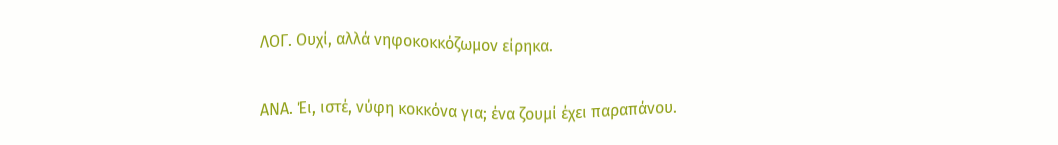ΛΟΓ. Ουχί, αλλά νηφοκοκκόζωμον είρηκα.

ΑΝΑ. Έι, ιστέ, νύφη κοκκόνα για; ένα ζουμί έχει παραπάνου.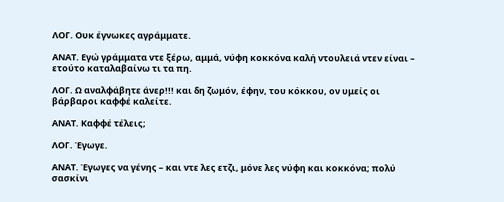ΛΟΓ. Ουκ έγνωκες αγράμματε.

ΑΝΑΤ. Εγώ γράμματα ντε ξέρω, αμμά, νύφη κοκκόνα καλή ντουλειά ντεν είναι – ετούτο καταλαβαίνω τι τα πη.

ΛΟΓ. Ω αναλφάβητε άνερ!!! και δη ζωμόν, έφην, του κόκκου, ον υμείς οι βάρβαροι καφφέ καλείτε.

ΑΝΑΤ. Καφφέ τέλεις;

ΛΟΓ. Έγωγε.

ΑΝΑΤ. Έγωγες να γένης – και ντε λες ετζι, μόνε λες νύφη και κοκκόνα; πολύ σασκίνι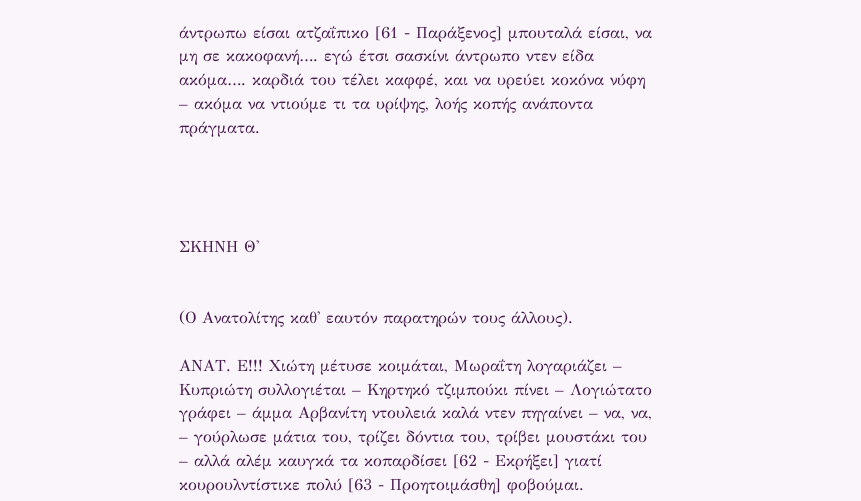άντρωπω είσαι ατζαΐπικο [61 - Παράξενος] μπουταλά είσαι, να μη σε κακοφανή…. εγώ έτσι σασκίνι άντρωπο ντεν είδα ακόμα…. καρδιά του τέλει καφφέ, και να υρεύει κοκόνα νύφη – ακόμα να ντιούμε τι τα υρίψης, λοής κοπής ανάποντα πράγματα.




ΣΚΗΝΗ Θ'


(Ο Ανατολίτης καθ' εαυτόν παρατηρών τους άλλους).

ΑΝΑΤ. Ε!!! Χιώτη μέτυσε κοιμάται, Μωραΐτη λογαριάζει – Κυπριώτη συλλογιέται – Κηρτηκό τζιμπούκι πίνει – Λογιώτατο γράφει – άμμα Αρβανίτη ντουλειά καλά ντεν πηγαίνει – να, να, – γούρλωσε μάτια του, τρίζει δόντια του, τρίβει μουστάκι του – αλλά αλέμ καυγκά τα κοπαρδίσει [62 - Εκρήξει] γιατί κουρουλντίστικε πολύ [63 - Προητοιμάσθη] φοβούμαι.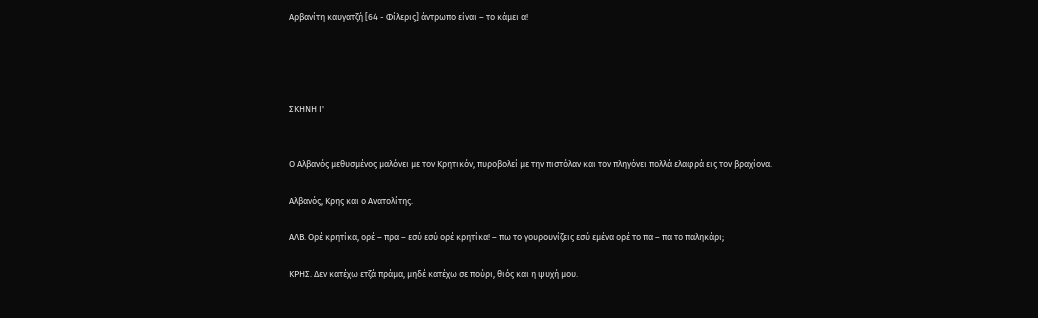Αρβανίτη καυγατζή [64 - Φίλερις] άντρωπο είναι – το κάμει α!




ΣΚΗΝΗ Ι'


Ο Αλβανός μεθυσμένος μαλόνει με τον Κρητικόν, πυροβολεί με την πιστόλαν και τον πληγόνει πολλά ελαφρά εις τον βραχίονα.

Αλβανός, Κρης και ο Ανατολίτης.

ΑΛΒ. Ορέ κρητίκα, ορέ – πρα – εσύ εσύ ορέ κρητίκα! – πω το γουρουνίζεις εσύ εμένα ορέ το πα – πα το παληκάρι;

ΚΡΗΣ. Δεν κατέχω ετζά πράμα, μηδέ κατέχω σε πούρι, θιός και η ψυχή μου.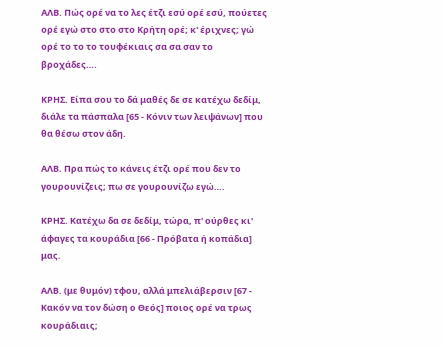ΑΛΒ. Πώς ορέ να το λες έτζι εσύ ορέ εσύ, πούετες ορέ εγώ στο στο στο Κρήτη ορέ; κ' έριχνες; γώ ορέ το το το τουφέκιαις σα σα σαν το βροχάδες….

ΚΡΗΣ. Είπα σου το δά μαθές δε σε κατέχω δεδίμ, διάλε τα πάσπαλα [65 - Κόνιν των λειψάνων] που θα θέσω στον άδη.

ΑΛΒ. Πρα πώς το κάνεις έτζι ορέ που δεν το γουρουνίζεις; πω σε γουρουνίζω εγώ….

ΚΡΗΣ. Κατέχω δα σε δεδίμ, τώρα, π' ούρθες κι' άφαγες τα κουράδια [66 - Πρόβατα ή κοπάδια] μας.

ΑΛΒ. (με θυμόν) τφου, αλλά μπελιάβερσιν [67 - Κακόν να τον δώση ο Θεός] ποιος ορέ να τρως κουράδιαις;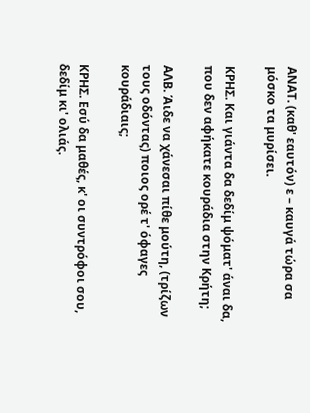ΑΝΑΤ. (καθ' εαυτόν) ε – καυγά τώρα σα μόσκο τα μυρίσει.

ΚΡΗΣ. Και γιάντα δα δεδίμ ψόματ' άναι δα, που δεν αφήκατε κουράδια στην Κρήτη;

ΑΛΒ. Άιδε να χάνεσαι πίθε μούτη, (τρίζων τους οδόντας) ποιος ορέ τ' όφαγες κουράδιαις;

ΚΡΗΣ. Εσύ δα μαθές, κ' οι συντρόφοι σου, δεδίμ κι' ολιάς.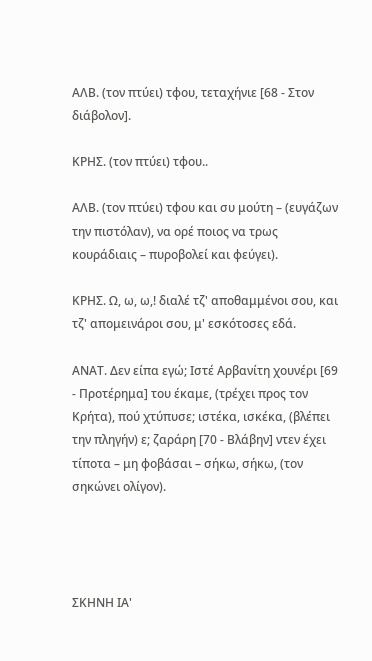ΑΛΒ. (τον πτύει) τφου, τεταχήνιε [68 - Στον διάβολον].

ΚΡΗΣ. (τον πτύει) τφου..

ΑΛΒ. (τον πτύει) τφου και συ μούτη – (ευγάζων την πιστόλαν), να ορέ ποιος να τρως κουράδιαις – πυροβολεί και φεύγει).

ΚΡΗΣ. Ω, ω, ω,! διαλέ τζ' αποθαμμένοι σου, και τζ' απομεινάροι σου, μ' εσκότοσες εδά.

ΑΝΑΤ. Δεν είπα εγώ; Ιστέ Αρβανίτη χουνέρι [69 - Προτέρημα] του έκαμε, (τρέχει προς τον Κρήτα), πού χτύπυσε; ιστέκα, ισκέκα, (βλέπει την πληγήν) ε; ζαράρη [70 - Βλάβην] ντεν έχει τίποτα – μη φοβάσαι – σήκω, σήκω, (τον σηκώνει ολίγον).




ΣΚΗΝΗ ΙΑ'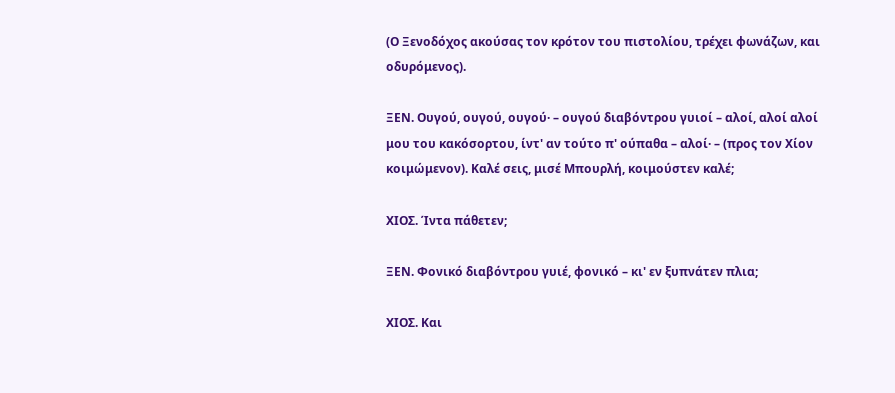(Ο Ξενοδόχος ακούσας τον κρότον του πιστολίου, τρέχει φωνάζων, και οδυρόμενος).

ΞΕΝ. Ουγού, ουγού, ουγού· – ουγού διαβόντρου γυιοί – αλοί, αλοί αλοί μου του κακόσορτου, ίντ' αν τούτο π' ούπαθα – αλοί· – (προς τον Χίον κοιμώμενον). Καλέ σεις, μισέ Μπουρλή, κοιμούστεν καλέ;

ΧΙΟΣ. Ίντα πάθετεν;

ΞΕΝ. Φονικό διαβόντρου γυιέ, φονικό – κι' εν ξυπνάτεν πλια;

ΧΙΟΣ. Και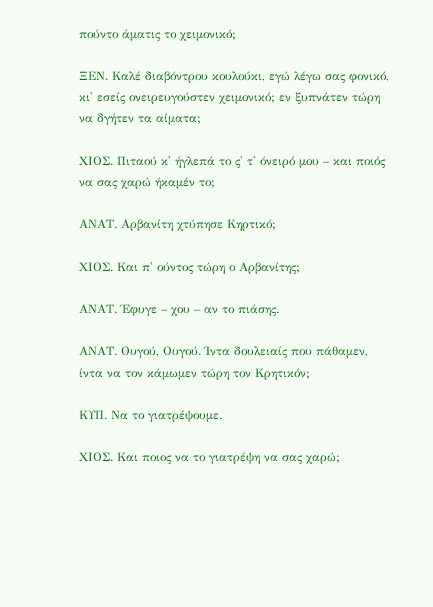πούντο άματις το χειμονικό;

ΞΕΝ. Καλέ διαβόντρου κουλούκι, εγώ λέγω σας φονικό, κι' εσείς ονειρευγούστεν χειμονικό; εν ξυπνάτεν τώρη να δγήτεν τα αίματα;

ΧΙΟΣ. Πιταού κ' ήγλεπά το ς' τ' όνειρό μου – και ποιός να σας χαρώ ήκαμέν το;

ΑΝΑΤ. Αρβανίτη χτύπησε Κηρτικό;

ΧΙΟΣ. Και π' ούντος τώρη ο Αρβανίτης;

ΑΝΑΤ. Έφυγε – χου – αν το πιάσης.

ΑΝΑΤ. Ουγού, Ουγού. Ίντα δουλειαίς που πάθαμεν, ίντα να τον κάμωμεν τώρη τον Κρητικόν;

ΚΥΠ. Να το γιατρέψουμε.

ΧΙΟΣ. Και ποιος να το γιατρέψη να σας χαρώ;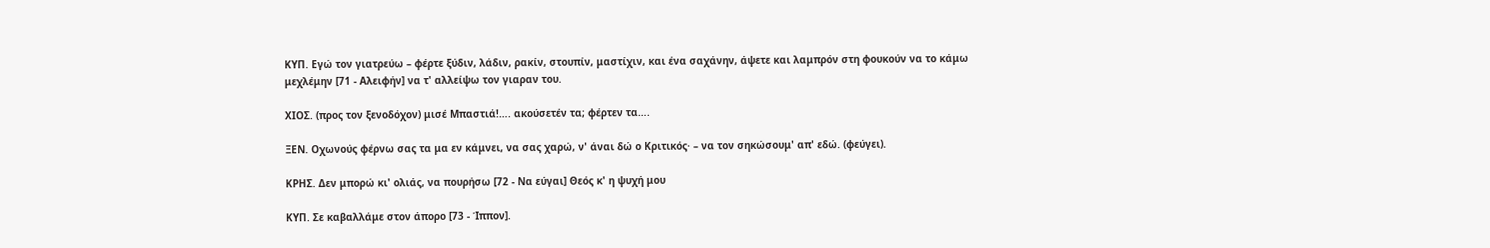ΚΥΠ. Εγώ τον γιατρεύω – φέρτε ξύδιν, λάδιν, ρακίν, στουπίν, μαστίχιν, και ένα σαχάνην, άψετε και λαμπρόν στη φουκούν να το κάμω μεχλέμην [71 - Αλειφήν] να τ' αλλείψω τον γιαραν του.

ΧΙΟΣ. (προς τον ξενοδόχον) μισέ Μπαστιά!…. ακούσετέν τα; φέρτεν τα….

ΞΕΝ. Οχωνούς φέρνω σας τα μα εν κάμνει, να σας χαρώ, ν' άναι δώ ο Κριτικός· – να τον σηκώσουμ' απ' εδώ. (φεύγει).

ΚΡΗΣ. Δεν μπορώ κι' ολιάς, να πουρήσω [72 - Να εύγαι] Θεός κ' η ψυχή μου

ΚΥΠ. Σε καβαλλάμε στον άπορο [73 - Ίππον].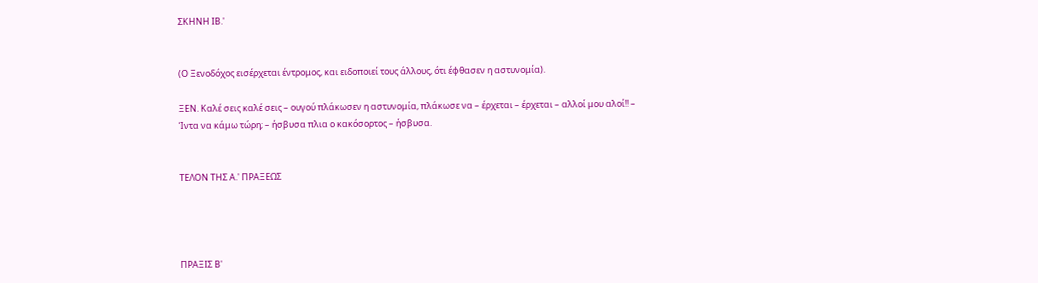ΣΚΗΝΗ ΙΒ.'


(Ο Ξενοδόχος εισέρχεται έντρομος, και ειδοποιεί τους άλλους, ότι έφθασεν η αστυνομία).

ΞΕΝ. Καλέ σεις καλέ σεις – ουγού πλάκωσεν η αστυνομία, πλάκωσε να – έρχεται – έρχεται – αλλοί μου αλοί!! – Ίντα να κάμω τώρη; – ήσβυσα πλια ο κακόσορτος – ήσβυσα.


ΤΕΛΟΝ ΤΗΣ Α.' ΠΡΑΞΕΩΣ




ΠΡΑΞΙΣ Β'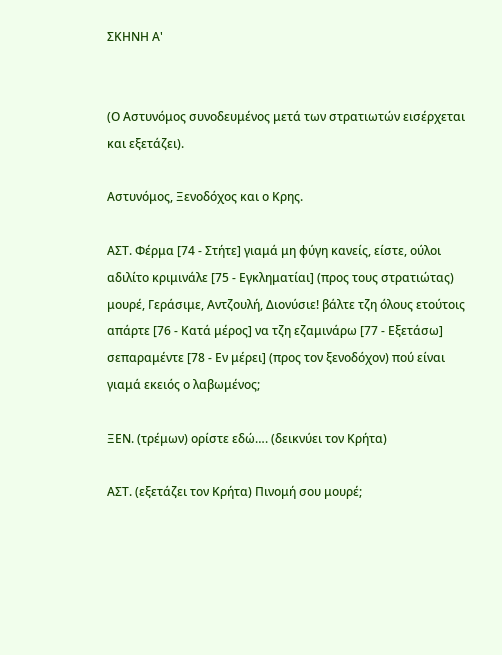ΣΚΗΝΗ Α'


(Ο Αστυνόμος συνοδευμένος μετά των στρατιωτών εισέρχεται και εξετάζει).

Αστυνόμος, Ξενοδόχος και ο Κρης.

ΑΣΤ. Φέρμα [74 - Στήτε] γιαμά μη φύγη κανείς, είστε, ούλοι αδιλίτο κριμινάλε [75 - Εγκληματίαι] (προς τους στρατιώτας) μουρέ, Γεράσιμε, Αντζουλή, Διονύσιε! βάλτε τζη όλους ετούτοις απάρτε [76 - Κατά μέρος] να τζη εζαμινάρω [77 - Εξετάσω] σεπαραμέντε [78 - Εν μέρει] (προς τον ξενοδόχον) πού είναι γιαμά εκειός ο λαβωμένος;

ΞΕΝ. (τρέμων) ορίστε εδώ…. (δεικνύει τον Κρήτα)

ΑΣΤ. (εξετάζει τον Κρήτα) Πινομή σου μουρέ;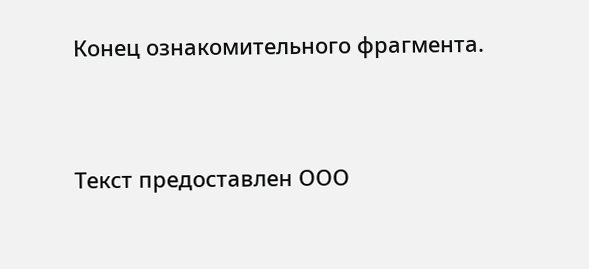Конец ознакомительного фрагмента.


Текст предоставлен ООО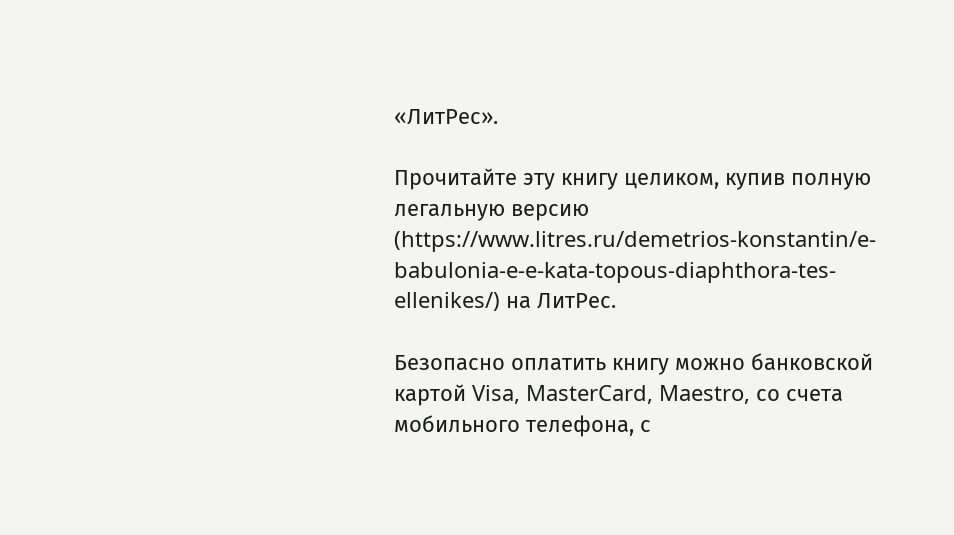«ЛитРес».

Прочитайте эту книгу целиком, купив полную легальную версию (https://www.litres.ru/demetrios-konstantin/e-babulonia-e-e-kata-topous-diaphthora-tes-ellenikes/) на ЛитРес.

Безопасно оплатить книгу можно банковской картой Visa, MasterCard, Maestro, со счета мобильного телефона, с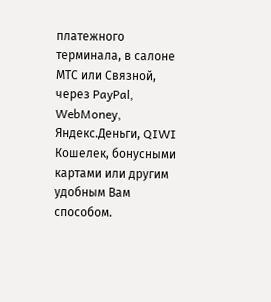платежного терминала, в салоне МТС или Связной, через PayPal, WebMoney, Яндекс.Деньги, QIWI Кошелек, бонусными картами или другим удобным Вам способом.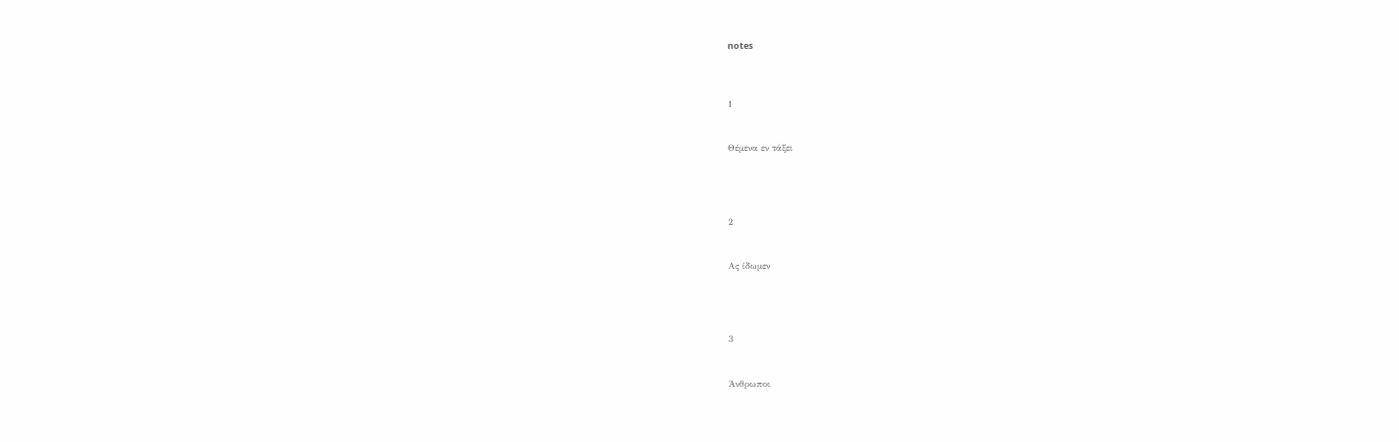notes



1


Θέμενα εν τάξει




2


Ας ίδωμεν




3


Άνθρωποι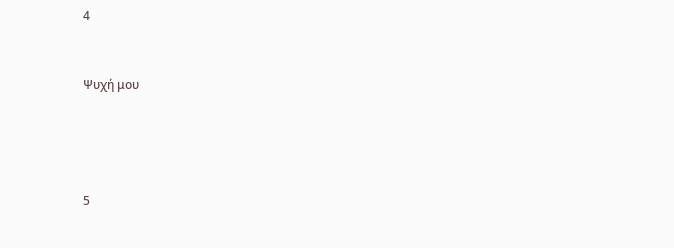4


Ψυχή μου




5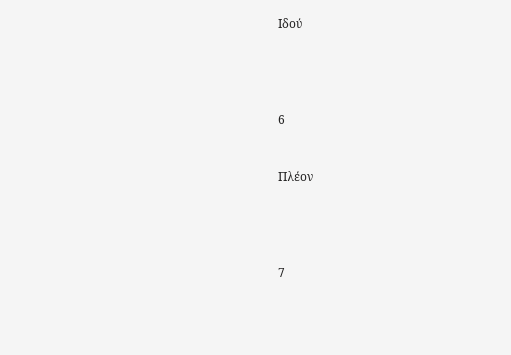Ιδού




6


Πλέον




7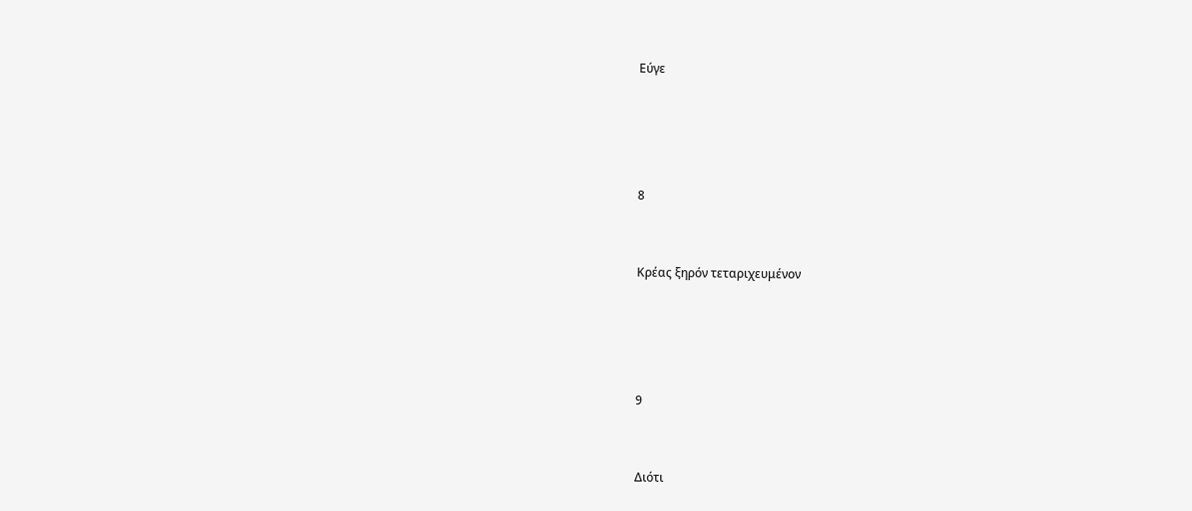Εύγε




8


Κρέας ξηρόν τεταριχευμένον




9


Διότι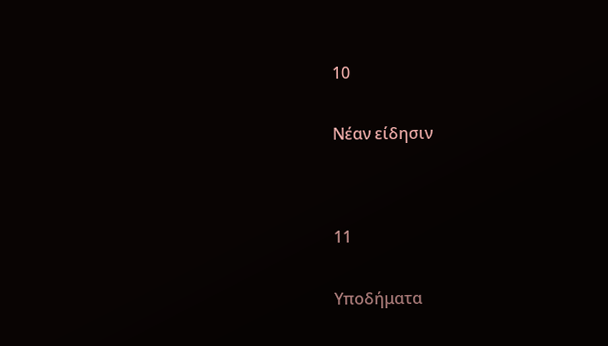10


Νέαν είδησιν




11


Υποδήματα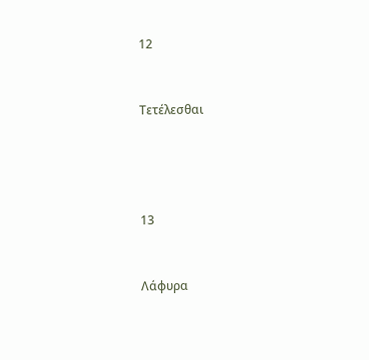12


Τετέλεσθαι




13


Λάφυρα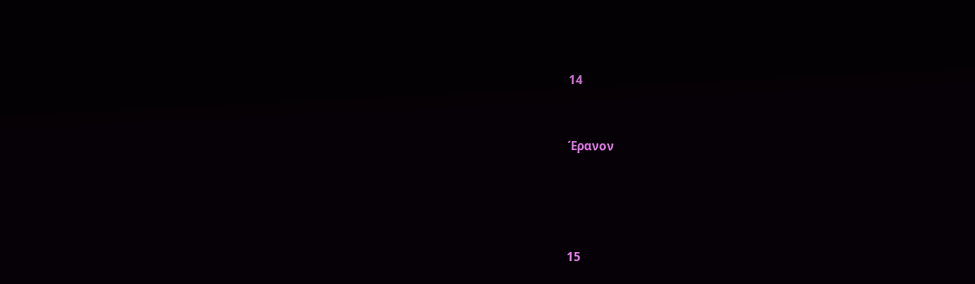14


Έρανον




15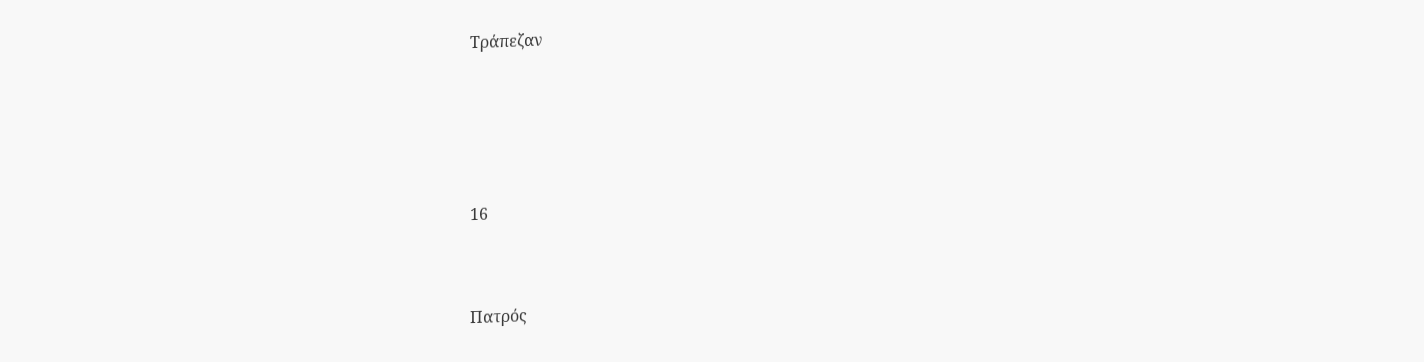Τράπεζαν




16


Πατρός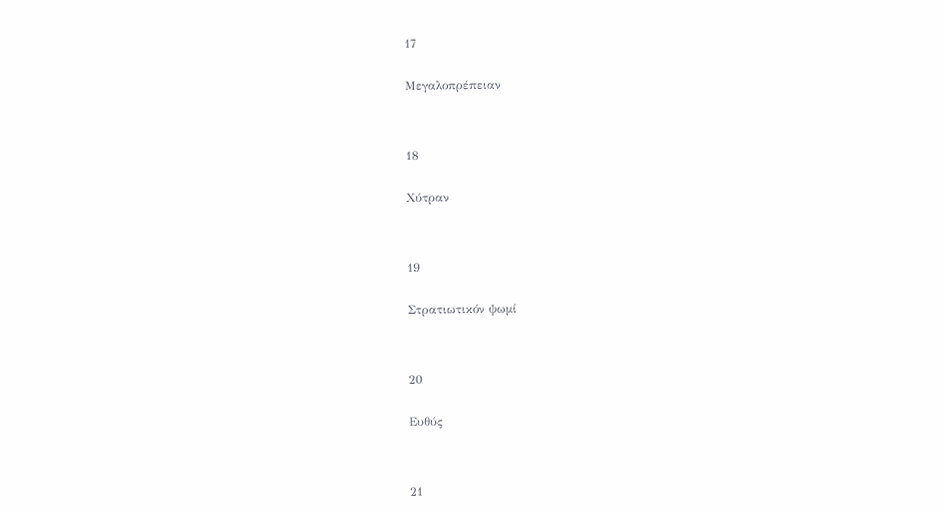17


Μεγαλοπρέπειαν




18


Χύτραν




19


Στρατιωτικόν ψωμί




20


Ευθύς




21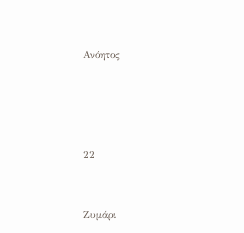Ανόητος




22


Ζυμάρι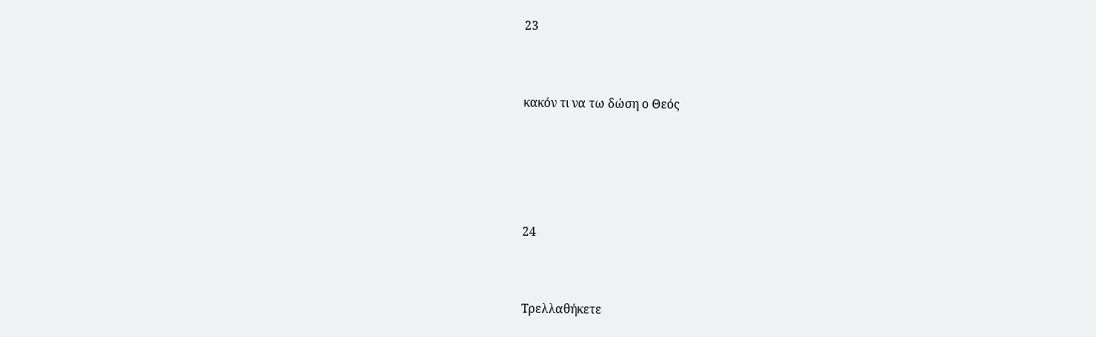23


κακόν τι να τω δώση ο Θεός




24


Τρελλαθήκετε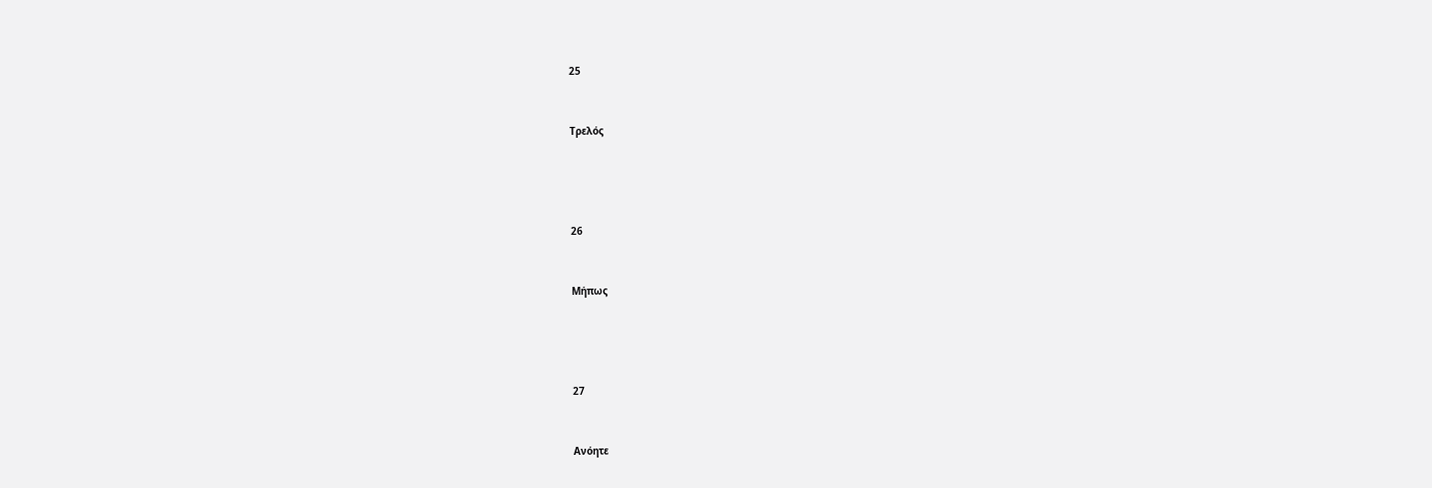25


Τρελός




26


Μήπως




27


Ανόητε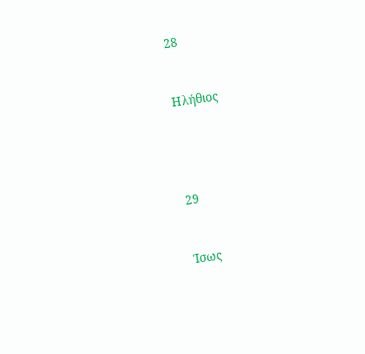28


Ηλήθιος




29


Ίσως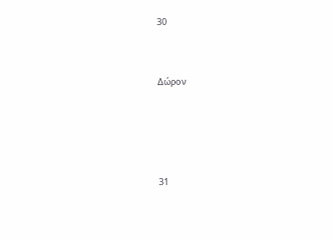30


Δώρον




31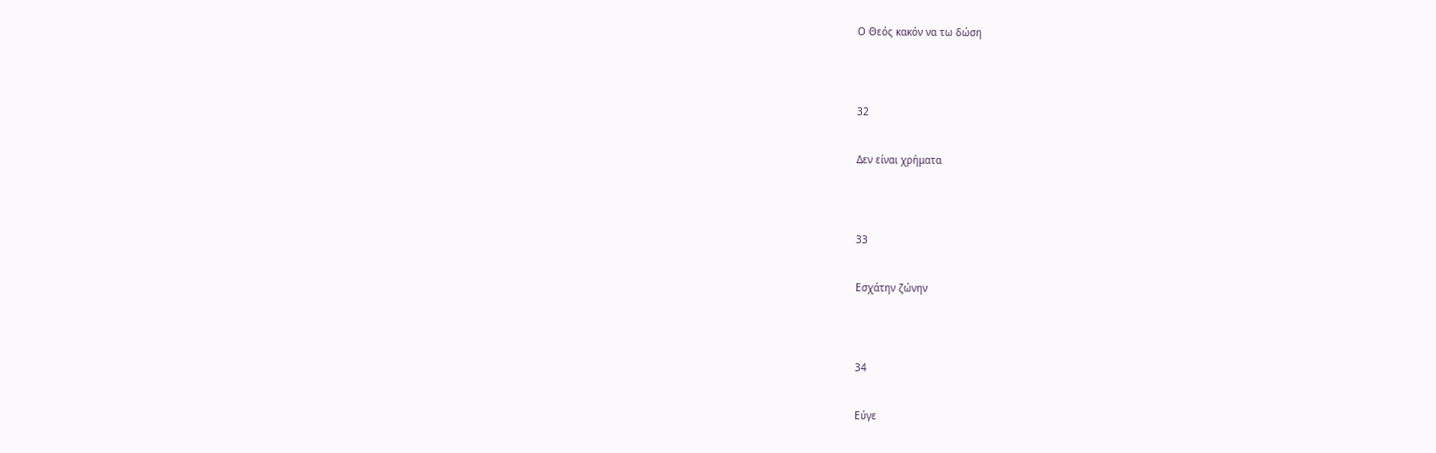Ο Θεός κακόν να τω δώση




32


Δεν είναι χρήματα




33


Εσχάτην ζώνην




34


Εύγε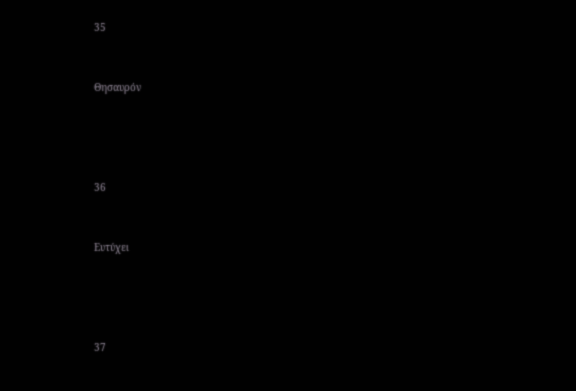35


Θησαυρόν




36


Ευτύχει




37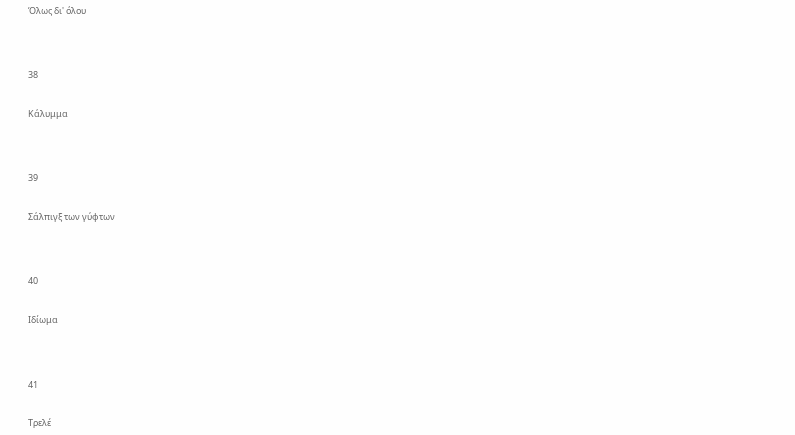Όλως δι' όλου




38


Κάλυμμα




39


Σάλπιγξ των γύφτων




40


Ιδίωμα




41


Τρελέ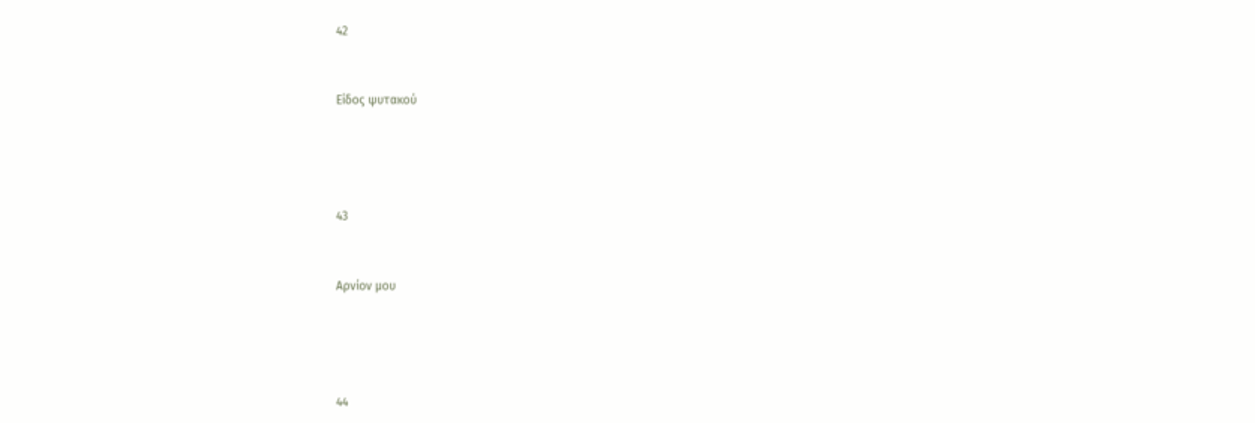42


Είδος ψυτακού




43


Αρνίον μου




44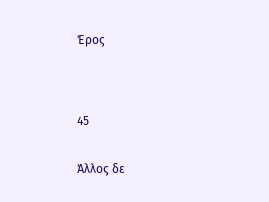Έρος




45


Άλλος δε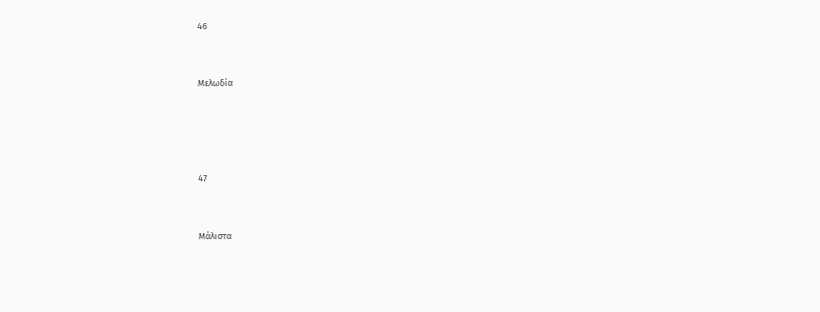46


Μελωδία




47


Μάλιστα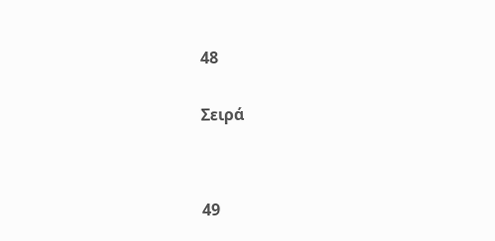48


Σειρά




49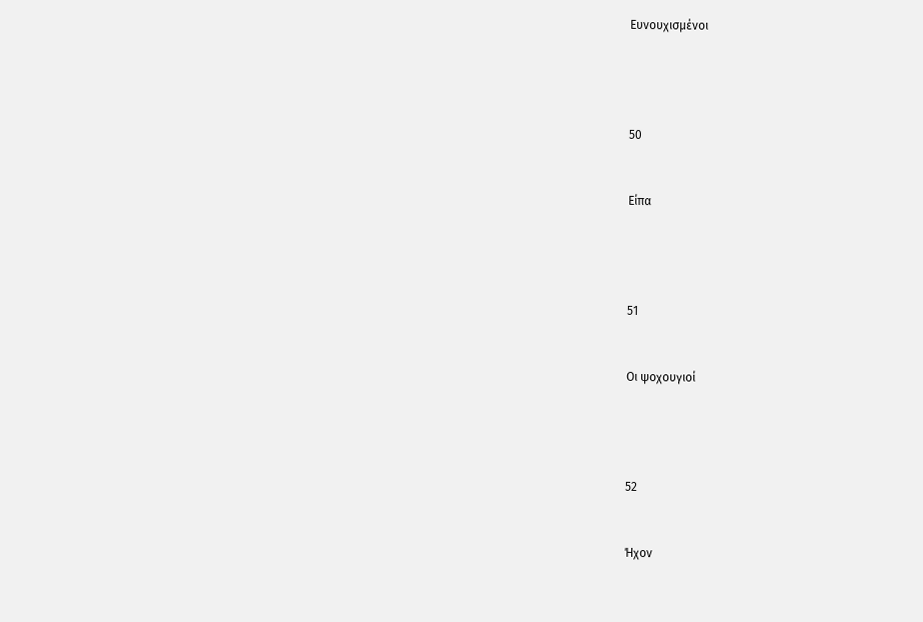Ευνουχισμένοι




50


Είπα




51


Οι ψοχουγιοί




52


Ήχον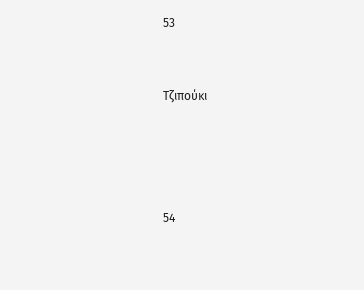53


Τζιπούκι




54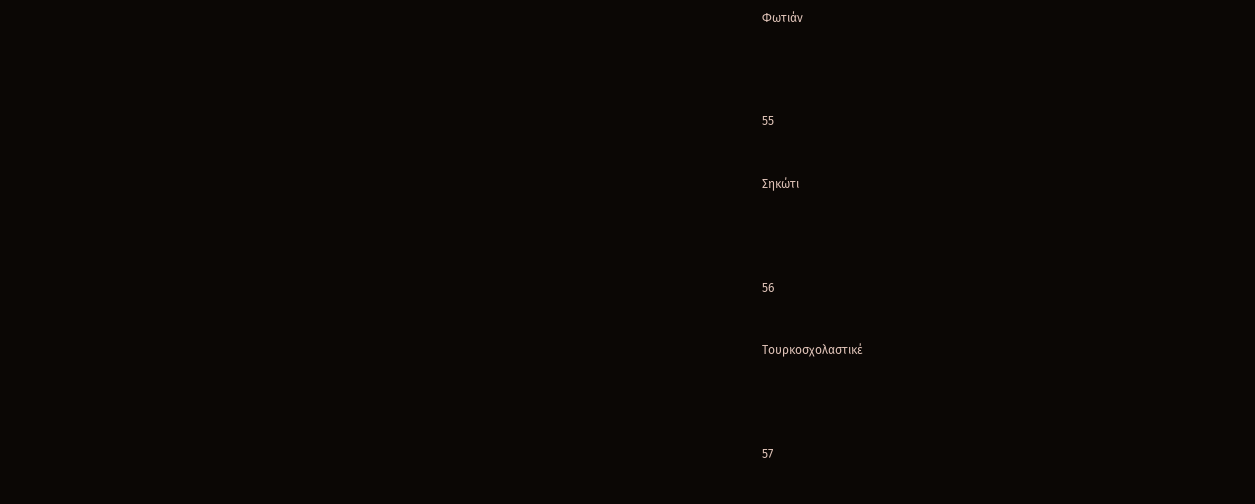Φωτιάν




55


Σηκώτι




56


Τουρκοσχολαστικέ




57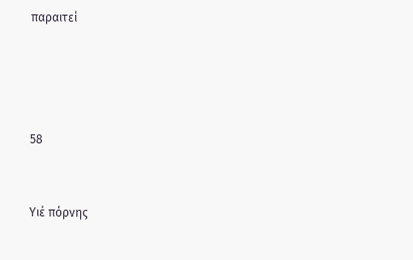παραιτεί




58


Υιέ πόρνης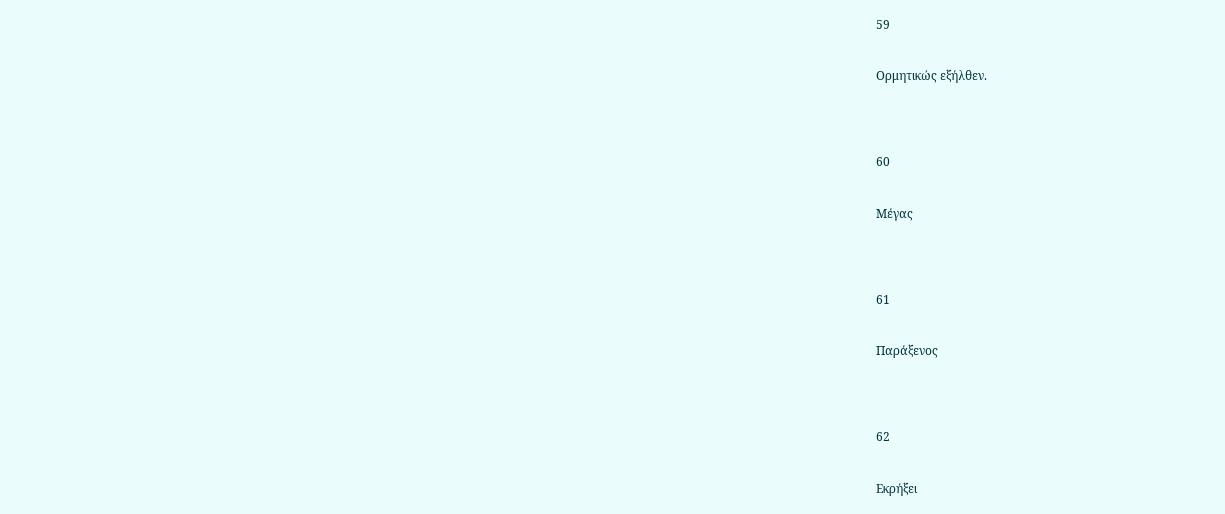59


Ορμητικώς εξήλθεν.




60


Μέγας




61


Παράξενος




62


Εκρήξει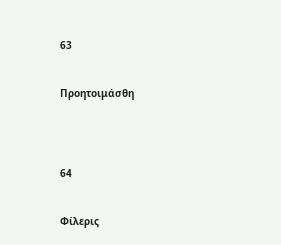63


Προητοιμάσθη




64


Φίλερις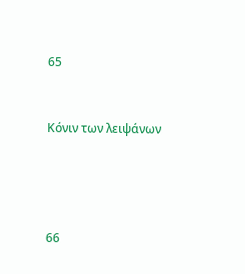65


Κόνιν των λειψάνων




66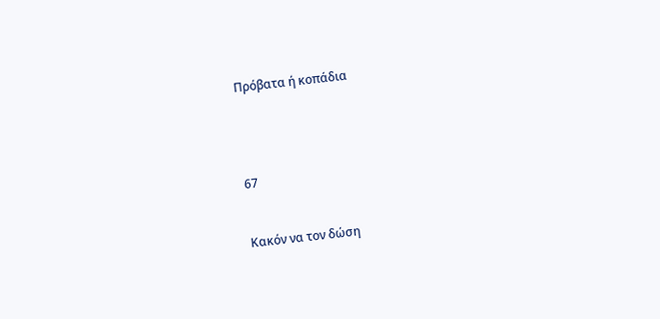Πρόβατα ή κοπάδια




67


Κακόν να τον δώση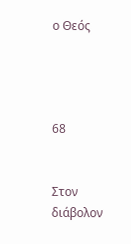ο Θεός




68


Στον διάβολον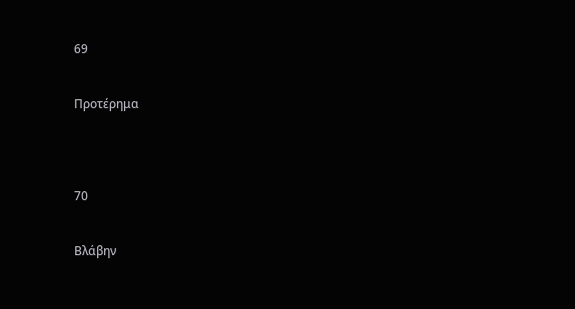69


Προτέρημα




70


Βλάβην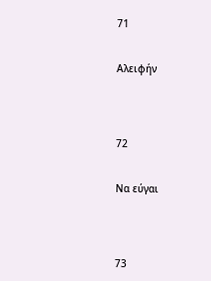71


Αλειφήν




72


Να εύγαι




73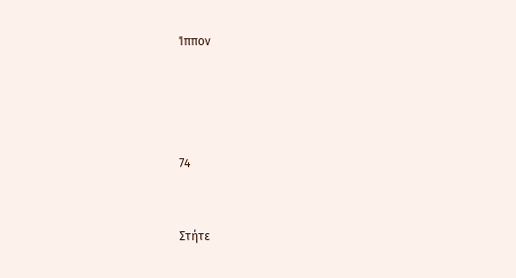Ίππον




74


Στήτε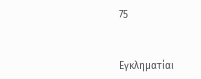75


Εγκληματίαι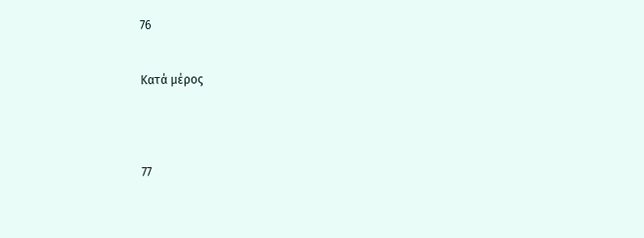76


Κατά μέρος




77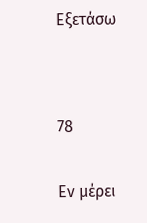Εξετάσω




78


Εν μέρει